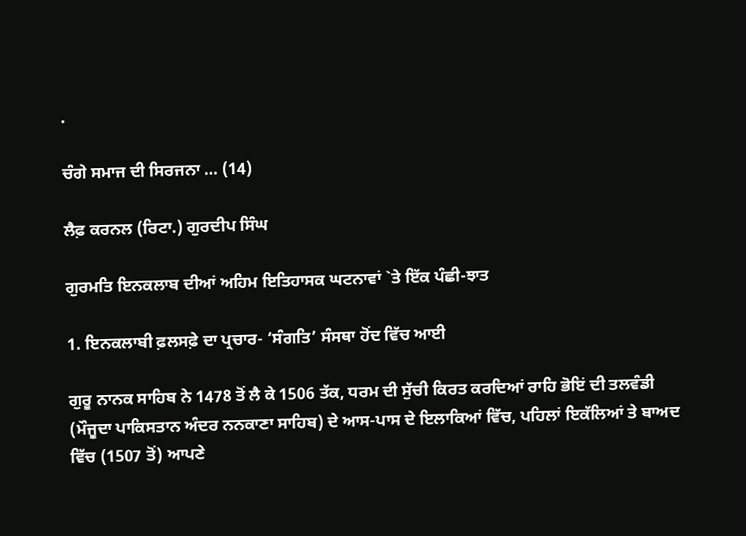.

ਚੰਗੇ ਸਮਾਜ ਦੀ ਸਿਰਜਨਾ … (14)

ਲੈਫ਼ ਕਰਨਲ (ਰਿਟਾ.) ਗੁਰਦੀਪ ਸਿੰਘ

ਗੁਰਮਤਿ ਇਨਕਲਾਬ ਦੀਆਂ ਅਹਿਮ ਇਤਿਹਾਸਕ ਘਟਨਾਵਾਂ `ਤੇ ਇੱਕ ਪੰਛੀ-ਝਾਤ

1. ਇਨਕਲਾਬੀ ਫ਼ਲਸਫ਼ੇ ਦਾ ਪ੍ਰਚਾਰ- ‘ਸੰਗਤਿ’ ਸੰਸਥਾ ਹੋਂਦ ਵਿੱਚ ਆਈ

ਗੁਰੂ ਨਾਨਕ ਸਾਹਿਬ ਨੇ 1478 ਤੋਂ ਲੈ ਕੇ 1506 ਤੱਕ, ਧਰਮ ਦੀ ਸੁੱਚੀ ਕਿਰਤ ਕਰਦਿਆਂ ਰਾਹਿ ਭੋਇਂ ਦੀ ਤਲਵੰਡੀ (ਮੌਜੂਦਾ ਪਾਕਿਸਤਾਨ ਅੰਦਰ ਨਨਕਾਣਾ ਸਾਹਿਬ) ਦੇ ਆਸ-ਪਾਸ ਦੇ ਇਲਾਕਿਆਂ ਵਿੱਚ, ਪਹਿਲਾਂ ਇਕੱਲਿਆਂ ਤੇ ਬਾਅਦ ਵਿੱਚ (1507 ਤੋਂ) ਆਪਣੇ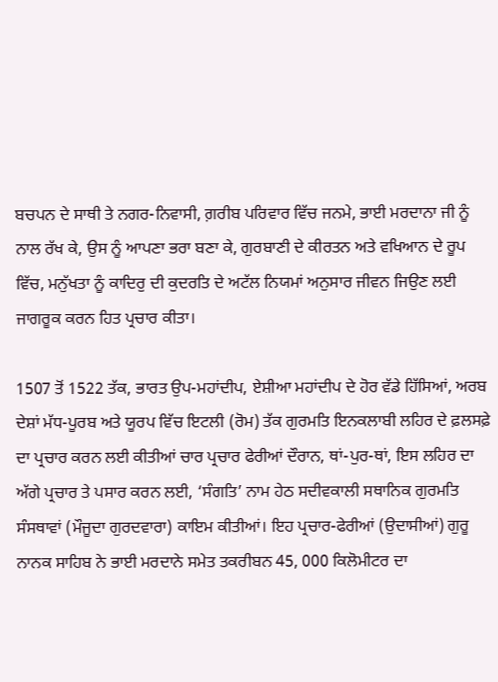ਬਚਪਨ ਦੇ ਸਾਥੀ ਤੇ ਨਗਰ-ਨਿਵਾਸੀ, ਗ਼ਰੀਬ ਪਰਿਵਾਰ ਵਿੱਚ ਜਨਮੇ, ਭਾਈ ਮਰਦਾਨਾ ਜੀ ਨੂੰ ਨਾਲ ਰੱਖ ਕੇ, ਉਸ ਨੂੰ ਆਪਣਾ ਭਰਾ ਬਣਾ ਕੇ, ਗੁਰਬਾਣੀ ਦੇ ਕੀਰਤਨ ਅਤੇ ਵਖਿਆਨ ਦੇ ਰੂਪ ਵਿੱਚ, ਮਨੁੱਖਤਾ ਨੂੰ ਕਾਦਿਰੁ ਦੀ ਕੁਦਰਤਿ ਦੇ ਅਟੱਲ ਨਿਯਮਾਂ ਅਨੁਸਾਰ ਜੀਵਨ ਜਿਉਣ ਲਈ ਜਾਗਰੂਕ ਕਰਨ ਹਿਤ ਪ੍ਰਚਾਰ ਕੀਤਾ।

1507 ਤੋਂ 1522 ਤੱਕ, ਭਾਰਤ ਉਪ-ਮਹਾਂਦੀਪ, ਏਸ਼ੀਆ ਮਹਾਂਦੀਪ ਦੇ ਹੋਰ ਵੱਡੇ ਹਿੱਸਿਆਂ, ਅਰਬ ਦੇਸ਼ਾਂ ਮੱਧ-ਪੂਰਬ ਅਤੇ ਯੂਰਪ ਵਿੱਚ ਇਟਲੀ (ਰੋਮ) ਤੱਕ ਗੁਰਮਤਿ ਇਨਕਲਾਬੀ ਲਹਿਰ ਦੇ ਫ਼ਲਸਫ਼ੇ ਦਾ ਪ੍ਰਚਾਰ ਕਰਨ ਲਈ ਕੀਤੀਆਂ ਚਾਰ ਪ੍ਰਚਾਰ ਫੇਰੀਆਂ ਦੌਰਾਨ, ਥਾਂ-ਪੁਰ-ਥਾਂ, ਇਸ ਲਹਿਰ ਦਾ ਅੱਗੇ ਪ੍ਰਚਾਰ ਤੇ ਪਸਾਰ ਕਰਨ ਲਈ, ‘ਸੰਗਤਿ’ ਨਾਮ ਹੇਠ ਸਦੀਵਕਾਲੀ ਸਥਾਨਿਕ ਗੁਰਮਤਿ ਸੰਸਥਾਵਾਂ (ਮੌਜੂਦਾ ਗੁਰਦਵਾਰਾ) ਕਾਇਮ ਕੀਤੀਆਂ। ਇਹ ਪ੍ਰਚਾਰ-ਫੇਰੀਆਂ (ਉਦਾਸੀਆਂ) ਗੁਰੂ ਨਾਨਕ ਸਾਹਿਬ ਨੇ ਭਾਈ ਮਰਦਾਨੇ ਸਮੇਤ ਤਕਰੀਬਨ 45, 000 ਕਿਲੋਮੀਟਰ ਦਾ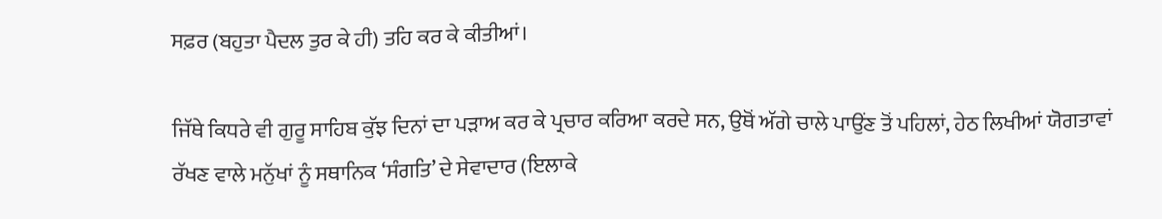ਸਫ਼ਰ (ਬਹੁਤਾ ਪੈਦਲ ਤੁਰ ਕੇ ਹੀ) ਤਹਿ ਕਰ ਕੇ ਕੀਤੀਆਂ।

ਜਿੱਥੇ ਕਿਧਰੇ ਵੀ ਗੁਰੂ ਸਾਹਿਬ ਕੁੱਝ ਦਿਨਾਂ ਦਾ ਪੜਾਅ ਕਰ ਕੇ ਪ੍ਰਚਾਰ ਕਰਿਆ ਕਰਦੇ ਸਨ, ਉਥੋਂ ਅੱਗੇ ਚਾਲੇ ਪਾਉਂਣ ਤੋਂ ਪਹਿਲਾਂ, ਹੇਠ ਲਿਖੀਆਂ ਯੋਗਤਾਵਾਂ ਰੱਖਣ ਵਾਲੇ ਮਨੁੱਖਾਂ ਨੂੰ ਸਥਾਨਿਕ ‘ਸੰਗਤਿ’ ਦੇ ਸੇਵਾਦਾਰ (ਇਲਾਕੇ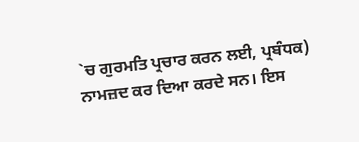`ਚ ਗੁਰਮਤਿ ਪ੍ਰਚਾਰ ਕਰਨ ਲਈ, ਪ੍ਰਬੰਧਕ) ਨਾਮਜ਼ਦ ਕਰ ਦਿਆ ਕਰਦੇ ਸਨ। ਇਸ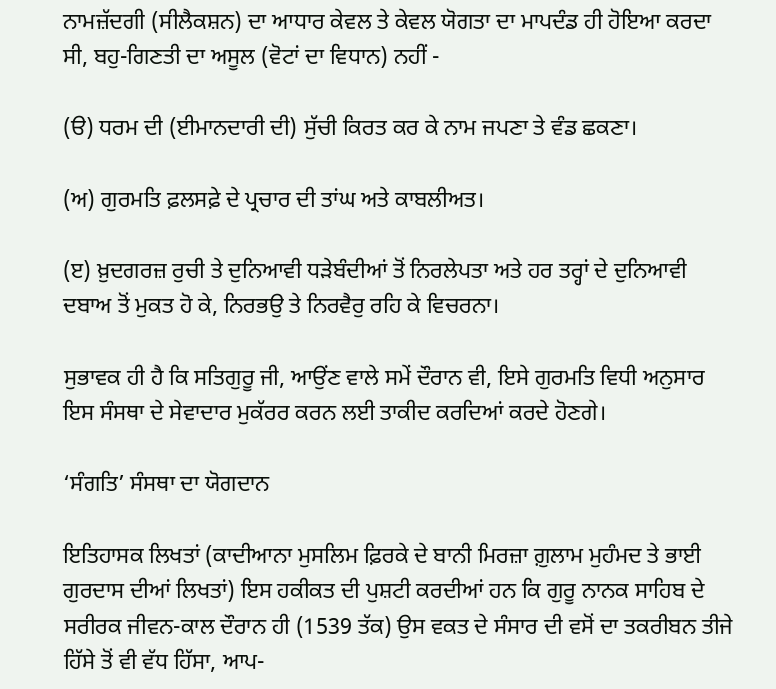ਨਾਮਜ਼ੱਦਗੀ (ਸੀਲੈਕਸ਼ਨ) ਦਾ ਆਧਾਰ ਕੇਵਲ ਤੇ ਕੇਵਲ ਯੋਗਤਾ ਦਾ ਮਾਪਦੰਡ ਹੀ ਹੋਇਆ ਕਰਦਾ ਸੀ, ਬਹੁ-ਗਿਣਤੀ ਦਾ ਅਸੂਲ (ਵੋਟਾਂ ਦਾ ਵਿਧਾਨ) ਨਹੀਂ -

(ੳ) ਧਰਮ ਦੀ (ਈਮਾਨਦਾਰੀ ਦੀ) ਸੁੱਚੀ ਕਿਰਤ ਕਰ ਕੇ ਨਾਮ ਜਪਣਾ ਤੇ ਵੰਡ ਛਕਣਾ।

(ਅ) ਗੁਰਮਤਿ ਫ਼ਲਸਫ਼ੇ ਦੇ ਪ੍ਰਚਾਰ ਦੀ ਤਾਂਘ ਅਤੇ ਕਾਬਲੀਅਤ।

(ੲ) ਖ਼ੁਦਗਰਜ਼ ਰੁਚੀ ਤੇ ਦੁਨਿਆਵੀ ਧੜੇਬੰਦੀਆਂ ਤੋਂ ਨਿਰਲੇਪਤਾ ਅਤੇ ਹਰ ਤਰ੍ਹਾਂ ਦੇ ਦੁਨਿਆਵੀ ਦਬਾਅ ਤੋਂ ਮੁਕਤ ਹੋ ਕੇ, ਨਿਰਭਉ ਤੇ ਨਿਰਵੈਰੁ ਰਹਿ ਕੇ ਵਿਚਰਨਾ।

ਸੁਭਾਵਕ ਹੀ ਹੈ ਕਿ ਸਤਿਗੁਰੂ ਜੀ, ਆਉਂਣ ਵਾਲੇ ਸਮੇਂ ਦੌਰਾਨ ਵੀ, ਇਸੇ ਗੁਰਮਤਿ ਵਿਧੀ ਅਨੁਸਾਰ ਇਸ ਸੰਸਥਾ ਦੇ ਸੇਵਾਦਾਰ ਮੁਕੱਰਰ ਕਰਨ ਲਈ ਤਾਕੀਦ ਕਰਦਿਆਂ ਕਰਦੇ ਹੋਣਗੇ।

‘ਸੰਗਤਿ’ ਸੰਸਥਾ ਦਾ ਯੋਗਦਾਨ

ਇਤਿਹਾਸਕ ਲਿਖਤਾਂ (ਕਾਦੀਆਨਾ ਮੁਸਲਿਮ ਫ਼ਿਰਕੇ ਦੇ ਬਾਨੀ ਮਿਰਜ਼ਾ ਗ਼ੁਲਾਮ ਮੁਹੰਮਦ ਤੇ ਭਾਈ ਗੁਰਦਾਸ ਦੀਆਂ ਲਿਖਤਾਂ) ਇਸ ਹਕੀਕਤ ਦੀ ਪੁਸ਼ਟੀ ਕਰਦੀਆਂ ਹਨ ਕਿ ਗੁਰੂ ਨਾਨਕ ਸਾਹਿਬ ਦੇ ਸਰੀਰਕ ਜੀਵਨ-ਕਾਲ ਦੌਰਾਨ ਹੀ (1539 ਤੱਕ) ਉਸ ਵਕਤ ਦੇ ਸੰਸਾਰ ਦੀ ਵਸੋਂ ਦਾ ਤਕਰੀਬਨ ਤੀਜੇ ਹਿੱਸੇ ਤੋਂ ਵੀ ਵੱਧ ਹਿੱਸਾ, ਆਪ-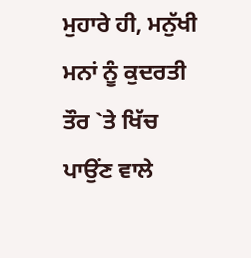ਮੁਹਾਰੇ ਹੀ, ਮਨੁੱਖੀ ਮਨਾਂ ਨੂੰ ਕੁਦਰਤੀ ਤੌਰ `ਤੇ ਖਿੱਚ ਪਾਉਂਣ ਵਾਲੇ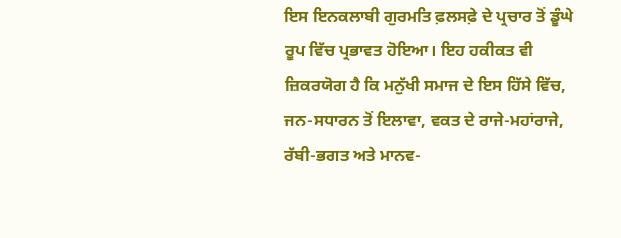ਇਸ ਇਨਕਲਾਬੀ ਗੁਰਮਤਿ ਫ਼ਲਸਫ਼ੇ ਦੇ ਪ੍ਰਚਾਰ ਤੋਂ ਡੂੰਘੇ ਰੂਪ ਵਿੱਚ ਪ੍ਰਭਾਵਤ ਹੋਇਆ। ਇਹ ਹਕੀਕਤ ਵੀ ਜ਼ਿਕਰਯੋਗ ਹੈ ਕਿ ਮਨੁੱਖੀ ਸਮਾਜ ਦੇ ਇਸ ਹਿੱਸੇ ਵਿੱਚ, ਜਨ-ਸਧਾਰਨ ਤੋਂ ਇਲਾਵਾ, ਵਕਤ ਦੇ ਰਾਜੇ-ਮਹਾਂਰਾਜੇ, ਰੱਬੀ-ਭਗਤ ਅਤੇ ਮਾਨਵ-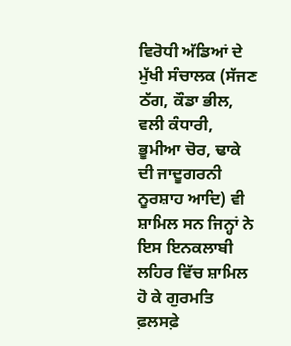ਵਿਰੋਧੀ ਅੱਡਿਆਂ ਦੇ ਮੁੱਖੀ ਸੰਚਾਲਕ (ਸੱਜਣ ਠੱਗ, ਕੌਡਾ ਭੀਲ, ਵਲੀ ਕੰਧਾਰੀ, ਭੂਮੀਆ ਚੋਰ, ਢਾਕੇ ਦੀ ਜਾਦੂਗਰਨੀ ਨੂਰਸ਼ਾਹ ਆਦਿ) ਵੀ ਸ਼ਾਮਿਲ ਸਨ ਜਿਨ੍ਹਾਂ ਨੇ ਇਸ ਇਨਕਲਾਬੀ ਲਹਿਰ ਵਿੱਚ ਸ਼ਾਮਿਲ ਹੋ ਕੇ ਗੁਰਮਤਿ ਫ਼ਲਸਫ਼ੇ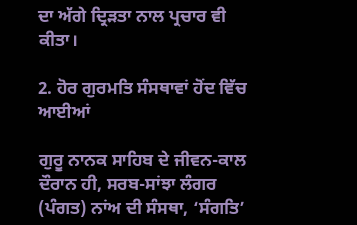ਦਾ ਅੱਗੇ ਦ੍ਰਿੜਤਾ ਨਾਲ ਪ੍ਰਚਾਰ ਵੀ ਕੀਤਾ।

2. ਹੋਰ ਗੁਰਮਤਿ ਸੰਸਥਾਵਾਂ ਹੋਂਦ ਵਿੱਚ ਆਈਆਂ

ਗੁਰੂ ਨਾਨਕ ਸਾਹਿਬ ਦੇ ਜੀਵਨ-ਕਾਲ ਦੌਰਾਨ ਹੀ, ਸਰਬ-ਸਾਂਝਾ ਲੰਗਰ (ਪੰਗਤ) ਨਾਂਅ ਦੀ ਸੰਸਥਾ, ‘ਸੰਗਤਿ’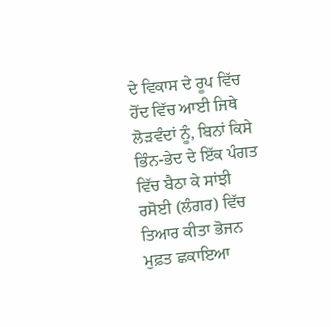ਦੇ ਵਿਕਾਸ ਦੇ ਰੂਪ ਵਿੱਚ ਹੋਂਦ ਵਿੱਚ ਆਈ ਜਿਥੇ ਲੋੜਵੰਦਾਂ ਨੂੰ, ਬਿਨਾਂ ਕਿਸੇ ਭਿੰਨ-ਭੇਦ ਦੇ ਇੱਕ ਪੰਗਤ ਵਿੱਚ ਬੈਠਾ ਕੇ ਸਾਂਝੀ ਰਸੋਈ (ਲੰਗਰ) ਵਿੱਚ ਤਿਆਰ ਕੀਤਾ ਭੋਜਨ ਮੁਫ਼ਤ ਛਕਾਇਆ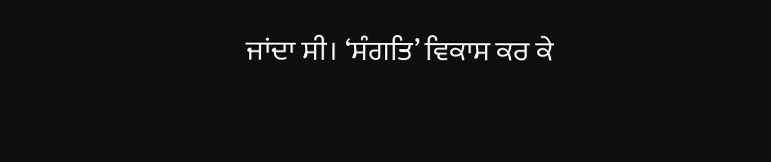ਜਾਂਦਾ ਸੀ। ‘ਸੰਗਤਿ’ ਵਿਕਾਸ ਕਰ ਕੇ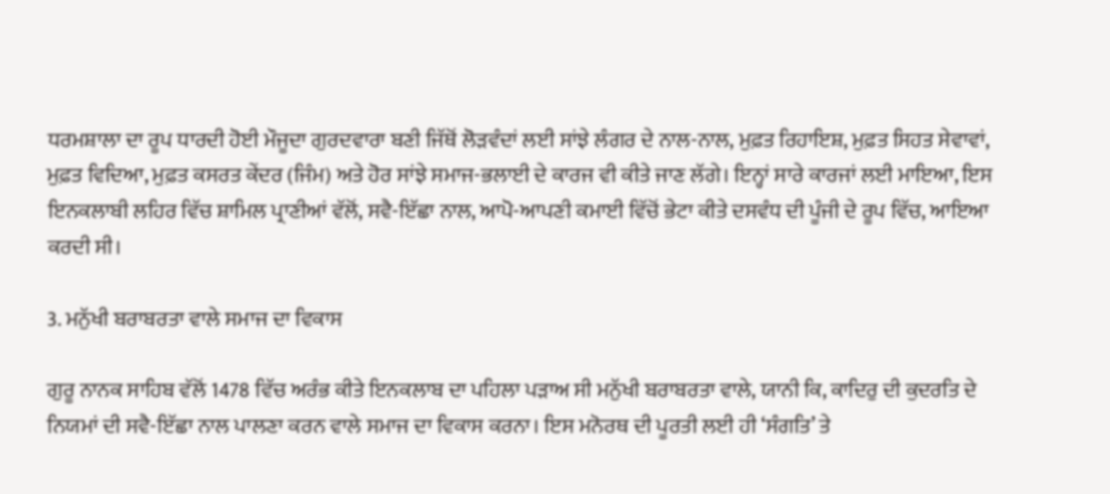ਧਰਮਸ਼ਾਲਾ ਦਾ ਰੂਪ ਧਾਰਦੀ ਹੋਈ ਮੌਜੂਦਾ ਗੁਰਦਵਾਰਾ ਬਣੀ ਜਿੱਥੋਂ ਲੋੜਵੰਦਾਂ ਲਈ ਸਾਂਝੇ ਲੰਗਰ ਦੇ ਨਾਲ-ਨਾਲ, ਮੁਫ਼ਤ ਰਿਹਾਇਸ਼, ਮੁਫ਼ਤ ਸਿਹਤ ਸੇਵਾਵਾਂ, ਮੁਫ਼ਤ ਵਿਦਿਆ, ਮੁਫ਼ਤ ਕਸਰਤ ਕੇਂਦਰ (ਜਿੰਮ) ਅਤੇ ਹੋਰ ਸਾਂਝੇ ਸਮਾਜ-ਭਲਾਈ ਦੇ ਕਾਰਜ ਵੀ ਕੀਤੇ ਜਾਣ ਲੱਗੇ। ਇਨ੍ਹਾਂ ਸਾਰੇ ਕਾਰਜਾਂ ਲਈ ਮਾਇਆ, ਇਸ ਇਨਕਲਾਬੀ ਲਹਿਰ ਵਿੱਚ ਸ਼ਾਮਿਲ ਪ੍ਰਾਣੀਆਂ ਵੱਲੋਂ, ਸਵੈ-ਇੱਛਾ ਨਾਲ, ਆਪੋ-ਆਪਣੀ ਕਮਾਈ ਵਿੱਚੋਂ ਭੇਟਾ ਕੀਤੇ ਦਸਵੰਧ ਦੀ ਪੂੰਜੀ ਦੇ ਰੂਪ ਵਿੱਚ, ਆਇਆ ਕਰਦੀ ਸੀ।

3. ਮਨੁੱਖੀ ਬਰਾਬਰਤਾ ਵਾਲੇ ਸਮਾਜ ਦਾ ਵਿਕਾਸ

ਗੁਰੂ ਨਾਨਕ ਸਾਹਿਬ ਵੱਲੋਂ 1478 ਵਿੱਚ ਅਰੰਭ ਕੀਤੇ ਇਨਕਲਾਬ ਦਾ ਪਹਿਲਾ ਪੜਾਅ ਸੀ ਮਨੁੱਖੀ ਬਰਾਬਰਤਾ ਵਾਲੇ, ਯਾਨੀ ਕਿ, ਕਾਦਿਰੁ ਦੀ ਕੁਦਰਤਿ ਦੇ ਨਿਯਮਾਂ ਦੀ ਸਵੈ-ਇੱਛਾ ਨਾਲ ਪਾਲਣਾ ਕਰਨ ਵਾਲੇ ਸਮਾਜ ਦਾ ਵਿਕਾਸ ਕਰਨਾ। ਇਸ ਮਨੋਰਥ ਦੀ ਪੂਰਤੀ ਲਈ ਹੀ ‘ਸੰਗਤਿ’ ਤੇ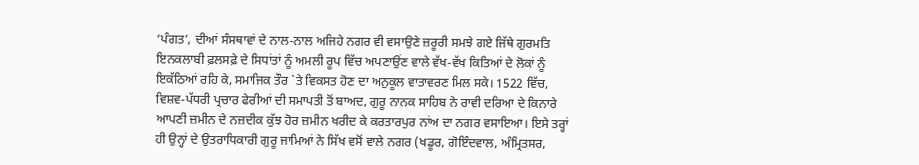‘ਪੰਗਤ’, ਦੀਆਂ ਸੰਸਥਾਵਾਂ ਦੇ ਨਾਲ-ਨਾਲ ਅਜਿਹੇ ਨਗਰ ਵੀ ਵਸਾਉਣੇ ਜ਼ਰੂਰੀ ਸਮਝੇ ਗਏ ਜਿੱਥੇ ਗੁਰਮਤਿ ਇਨਕਲਾਬੀ ਫ਼ਲਸਫ਼ੇ ਦੇ ਸਿਧਾਂਤਾਂ ਨੂੰ ਅਮਲੀ ਰੂਪ ਵਿੱਚ ਅਪਣਾਉਂਣ ਵਾਲੇ ਵੱਖ-ਵੱਖ ਕਿਤਿਆਂ ਦੇ ਲੋਕਾਂ ਨੂੰ ਇਕੱਠਿਆਂ ਰਹਿ ਕੇ, ਸਮਾਜਿਕ ਤੌਰ `ਤੇ ਵਿਕਸਤ ਹੋਣ ਦਾ ਅਨੁਕੂਲ ਵਾਤਾਵਰਣ ਮਿਲ ਸਕੇ। 1522 ਵਿੱਚ, ਵਿਸ਼ਵ-ਪੱਧਰੀ ਪ੍ਰਚਾਰ ਫੇਰੀਆਂ ਦੀ ਸਮਾਪਤੀ ਤੋਂ ਬਾਅਦ, ਗੁਰੂ ਨਾਨਕ ਸਾਹਿਬ ਨੇ ਰਾਵੀ ਦਰਿਆ ਦੇ ਕਿਨਾਰੇ ਆਪਣੀ ਜ਼ਮੀਨ ਦੇ ਨਜ਼ਦੀਕ ਕੁੱਝ ਹੋਰ ਜ਼ਮੀਨ ਖਰੀਦ ਕੇ ਕਰਤਾਰਪੁਰ ਨਾਂਅ ਦਾ ਨਗਰ ਵਸਾਇਆ। ਇਸੇ ਤਰ੍ਹਾਂ ਹੀ ਉਨ੍ਹਾਂ ਦੇ ਉਤਰਾਧਿਕਾਰੀ ਗੁਰੂ ਜਾਮਿਆਂ ਨੇ ਸਿੱਖ ਵਸੋਂ ਵਾਲੇ ਨਗਰ (ਖਡੂਰ, ਗੋਇੰਦਵਾਲ, ਅੰਮ੍ਰਿਤਸਰ,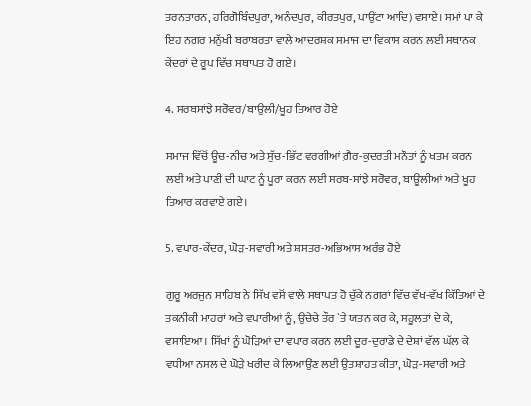ਤਰਨਤਾਰਨ, ਹਰਿਗੋਬਿੰਦਪੁਰਾ, ਅਨੰਦਪੁਰ, ਕੀਰਤਪੁਰ, ਪਾਉਂਟਾ ਆਦਿ) ਵਸਾਏ। ਸਮਾਂ ਪਾ ਕੇ ਇਹ ਨਗਰ ਮਨੁੱਖੀ ਬਰਾਬਰਤਾ ਵਾਲੇ ਆਦਰਸ਼ਕ ਸਮਾਜ ਦਾ ਵਿਕਾਸ ਕਰਨ ਲਈ ਸਥਾਨਕ ਕੇਂਦਰਾਂ ਦੇ ਰੂਪ ਵਿੱਚ ਸਥਾਪਤ ਹੋ ਗਏ।

4. ਸਰਬਸਾਂਝੇ ਸਰੋਵਰ/ਬਾਉਲੀ/ਖੂਹ ਤਿਆਰ ਹੋਏ

ਸਮਾਜ ਵਿੱਚੋਂ ਊਚ-ਨੀਚ ਅਤੇ ਸੁੱਚ-ਭਿੱਟ ਵਰਗੀਆਂ ਗ਼ੈਰ-ਕੁਦਰਤੀ ਮਨੌਤਾਂ ਨੂੰ ਖਤਮ ਕਰਨ ਲਈ ਅਤੇ ਪਾਣੀ ਦੀ ਘਾਟ ਨੂੰ ਪੂਰਾ ਕਰਨ ਲਈ ਸਰਬ-ਸਾਂਝੇ ਸਰੋਵਰ, ਬਾਊਲੀਆਂ ਅਤੇ ਖੂਹ ਤਿਆਰ ਕਰਵਾਏ ਗਏ।

5. ਵਪਾਰ-ਕੇਂਦਰ, ਘੋੜ-ਸਵਾਰੀ ਅਤੇ ਸ਼ਸਤਰ-ਅਭਿਆਸ ਅਰੰਭ ਹੋਏ

ਗੁਰੂ ਅਰਜੁਨ ਸਾਹਿਬ ਨੇ ਸਿੱਖ ਵਸੋਂ ਵਾਲੇ ਸਥਾਪਤ ਹੋ ਚੁੱਕੇ ਨਗਰਾਂ ਵਿੱਚ ਵੱਖ-ਵੱਖ ਕਿੱਤਿਆਂ ਦੇ ਤਕਨੀਕੀ ਮਾਹਰਾਂ ਅਤੇ ਵਪਾਰੀਆਂ ਨੂੰ, ਉਚੇਚੇ ਤੌਰ `ਤੇ ਯਤਨ ਕਰ ਕੇ, ਸਹੂਲਤਾਂ ਦੇ ਕੇ, ਵਸਾਇਆ। ਸਿੱਖਾਂ ਨੂੰ ਘੋੜਿਆਂ ਦਾ ਵਪਾਰ ਕਰਨ ਲਈ ਦੂਰ-ਦੁਰਾਡੇ ਦੇ ਦੇਸ਼ਾਂ ਵੱਲ ਘੱਲ ਕੇ ਵਧੀਆ ਨਸਲ ਦੇ ਘੋੜੇ ਖਰੀਦ ਕੇ ਲਿਆਉਂਣ ਲਈ ਉਤਸ਼ਾਹਤ ਕੀਤਾ, ਘੋੜ-ਸਵਾਰੀ ਅਤੇ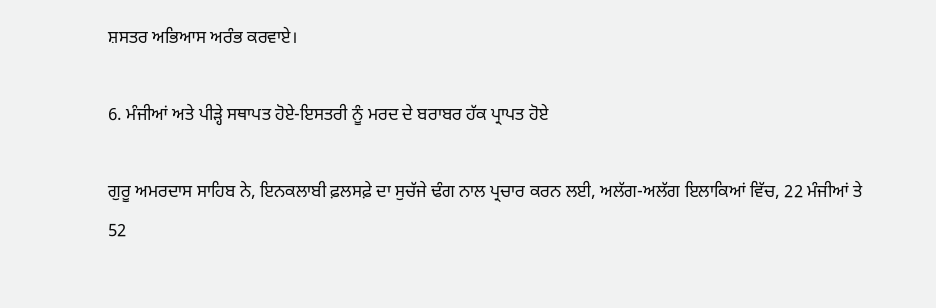ਸ਼ਸਤਰ ਅਭਿਆਸ ਅਰੰਭ ਕਰਵਾਏ।

6. ਮੰਜੀਆਂ ਅਤੇ ਪੀੜ੍ਹੇ ਸਥਾਪਤ ਹੋਏ-ਇਸਤਰੀ ਨੂੰ ਮਰਦ ਦੇ ਬਰਾਬਰ ਹੱਕ ਪ੍ਰਾਪਤ ਹੋਏ

ਗੁਰੂ ਅਮਰਦਾਸ ਸਾਹਿਬ ਨੇ, ਇਨਕਲਾਬੀ ਫ਼ਲਸਫ਼ੇ ਦਾ ਸੁਚੱਜੇ ਢੰਗ ਨਾਲ ਪ੍ਰਚਾਰ ਕਰਨ ਲਈ, ਅਲੱਗ-ਅਲੱਗ ਇਲਾਕਿਆਂ ਵਿੱਚ, 22 ਮੰਜੀਆਂ ਤੇ 52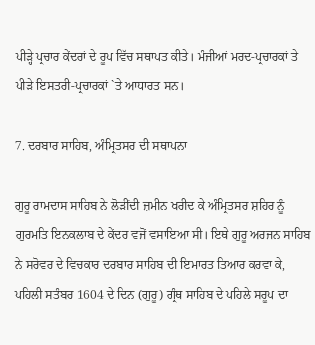ਪੀੜ੍ਹੇ ਪ੍ਰਚਾਰ ਕੇਂਦਰਾਂ ਦੇ ਰੂਪ ਵਿੱਚ ਸਥਾਪਤ ਕੀਤੇ। ਮੰਜੀਆਂ ਮਰਦ-ਪ੍ਰਚਾਰਕਾਂ ਤੇ ਪੀੜੇ ਇਸਤਰੀ-ਪ੍ਰਚਾਰਕਾਂ `ਤੇ ਆਧਾਰਤ ਸਨ।

7. ਦਰਬਾਰ ਸਾਹਿਬ, ਅੰਮ੍ਰਿਤਸਰ ਦੀ ਸਥਾਪਨਾ

ਗੁਰੂ ਰਾਮਦਾਸ ਸਾਹਿਬ ਨੇ ਲੋੜੀਂਦੀ ਜ਼ਮੀਨ ਖਰੀਦ ਕੇ ਅੰਮ੍ਰਿਤਸਰ ਸ਼ਹਿਰ ਨੂੰ ਗੁਰਮਤਿ ਇਨਕਲਾਬ ਦੇ ਕੇਂਦਰ ਵਜੋਂ ਵਸਾਇਆ ਸੀ। ਇਥੇ ਗੁਰੂ ਅਰਜਨ ਸਾਹਿਬ ਨੇ ਸਰੋਵਰ ਦੇ ਵਿਚਕਾਰ ਦਰਬਾਰ ਸਾਹਿਬ ਦੀ ਇਮਾਰਤ ਤਿਆਰ ਕਰਵਾ ਕੇ, ਪਹਿਲੀ ਸਤੰਬਰ 1604 ਦੇ ਦਿਨ (ਗੁਰੂ) ਗ੍ਰੰਥ ਸਾਹਿਬ ਦੇ ਪਹਿਲੇ ਸਰੂਪ ਦਾ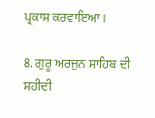ਪ੍ਰਕਾਸ਼ ਕਰਵਾਇਆ।

8. ਗੁਰੂ ਅਰਜੁਨ ਸਾਹਿਬ ਦੀ ਸ਼ਹੀਦੀ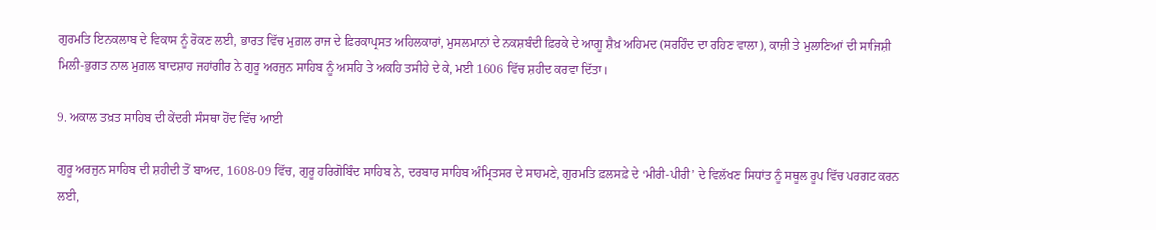ਗੁਰਮਤਿ ਇਨਕਲਾਬ ਦੇ ਵਿਕਾਸ ਨੂੰ ਰੋਕਣ ਲਈ, ਭਾਰਤ ਵਿੱਚ ਮੁਗ਼ਲ ਰਾਜ ਦੇ ਫ਼ਿਰਕਾਪ੍ਰਸਤ ਅਹਿਲਕਾਰਾਂ, ਮੁਸਲਮਾਨਾਂ ਦੇ ਨਕਸ਼ਬੰਦੀ ਫ਼ਿਰਕੇ ਦੇ ਆਗੂ ਸ਼ੈਖ਼ ਅਹਿਮਦ (ਸਰਹਿੰਦ ਦਾ ਰਹਿਣ ਵਾਲਾ), ਕਾਜ਼ੀ ਤੇ ਮੁਲਾਣਿਆਂ ਦੀ ਸਾਜਿਸ਼ੀ ਮਿਲੀ-ਭੁਗਤ ਨਾਲ ਮੁਗ਼ਲ ਬਾਦਸ਼ਾਹ ਜਹਾਂਗੀਰ ਨੇ ਗੁਰੂ ਅਰਜੁਨ ਸਾਹਿਬ ਨੂੰ ਅਸਹਿ ਤੇ ਅਕਹਿ ਤਸੀਹੇ ਦੇ ਕੇ, ਮਈ 1606 ਵਿੱਚ ਸ਼ਹੀਦ ਕਰਵਾ ਦਿੱਤਾ।

9. ਅਕਾਲ ਤਖ਼ਤ ਸਾਹਿਬ ਦੀ ਕੇਂਦਰੀ ਸੰਸਥਾ ਹੋਂਦ ਵਿੱਚ ਆਈ

ਗੁਰੂ ਅਰਜੁਨ ਸਾਹਿਬ ਦੀ ਸ਼ਹੀਦੀ ਤੋਂ ਬਾਅਦ, 1608-09 ਵਿੱਚ, ਗੁਰੂ ਹਰਿਗੋਬਿੰਦ ਸਾਹਿਬ ਨੇ, ਦਰਬਾਰ ਸਾਹਿਬ ਅੰਮ੍ਰਿਤਸਰ ਦੇ ਸਾਹਮਣੇ, ਗੁਰਮਤਿ ਫ਼ਲਸਫ਼ੇ ਦੇ ‘ਮੀਰੀ-ਪੀਰੀ’ ਦੇ ਵਿਲੱਖਣ ਸਿਧਾਂਤ ਨੂੰ ਸਥੂਲ ਰੂਪ ਵਿੱਚ ਪਰਗਟ ਕਰਨ ਲਈ,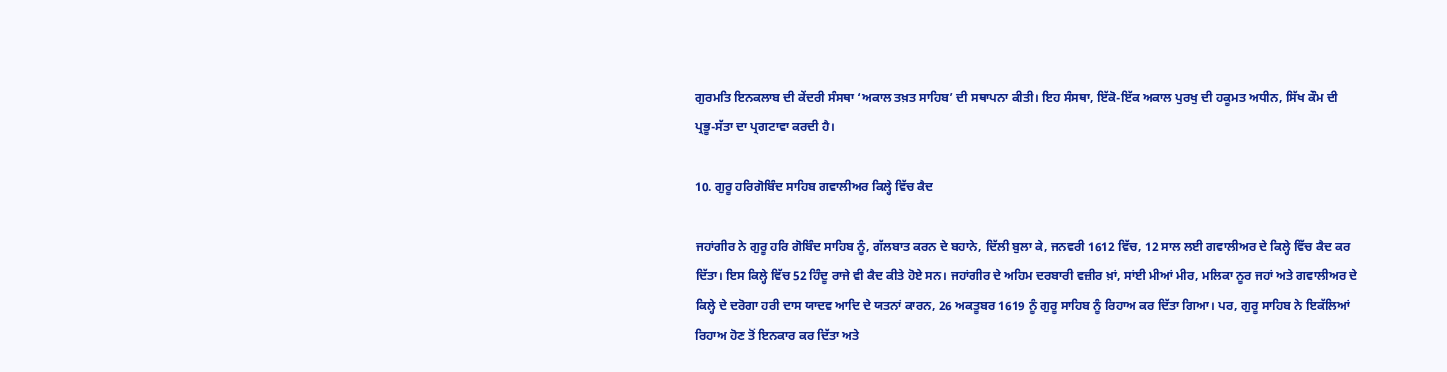ਗੁਰਮਤਿ ਇਨਕਲਾਬ ਦੀ ਕੇਂਦਰੀ ਸੰਸਥਾ ‘ਅਕਾਲ ਤਖ਼ਤ ਸਾਹਿਬ’ ਦੀ ਸਥਾਪਨਾ ਕੀਤੀ। ਇਹ ਸੰਸਥਾ, ਇੱਕੋ-ਇੱਕ ਅਕਾਲ ਪੁਰਖੁ ਦੀ ਹਕੂਮਤ ਅਧੀਨ, ਸਿੱਖ ਕੌਮ ਦੀ ਪ੍ਰਭੂ-ਸੱਤਾ ਦਾ ਪ੍ਰਗਟਾਵਾ ਕਰਦੀ ਹੈ।

10. ਗੁਰੂ ਹਰਿਗੋਬਿੰਦ ਸਾਹਿਬ ਗਵਾਲੀਅਰ ਕਿਲ੍ਹੇ ਵਿੱਚ ਕੈਦ

ਜਹਾਂਗੀਰ ਨੇ ਗੁਰੂ ਹਰਿ ਗੋਬਿੰਦ ਸਾਹਿਬ ਨੂੰ, ਗੱਲਬਾਤ ਕਰਨ ਦੇ ਬਹਾਨੇ, ਦਿੱਲੀ ਬੁਲਾ ਕੇ, ਜਨਵਰੀ 1612 ਵਿੱਚ, 12 ਸਾਲ ਲਈ ਗਵਾਲੀਅਰ ਦੇ ਕਿਲ੍ਹੇ ਵਿੱਚ ਕੈਦ ਕਰ ਦਿੱਤਾ। ਇਸ ਕਿਲ੍ਹੇ ਵਿੱਚ 52 ਹਿੰਦੂ ਰਾਜੇ ਵੀ ਕੈਦ ਕੀਤੇ ਹੋਏ ਸਨ। ਜਹਾਂਗੀਰ ਦੇ ਅਹਿਮ ਦਰਬਾਰੀ ਵਜ਼ੀਰ ਖ਼ਾਂ, ਸਾਂਈ ਮੀਆਂ ਮੀਰ, ਮਲਿਕਾ ਨੂਰ ਜਹਾਂ ਅਤੇ ਗਵਾਲੀਅਰ ਦੇ ਕਿਲ੍ਹੇ ਦੇ ਦਰੋਗਾ ਹਰੀ ਦਾਸ ਯਾਦਵ ਆਦਿ ਦੇ ਯਤਨਾਂ ਕਾਰਨ, 26 ਅਕਤੂਬਰ 1619 ਨੂੰ ਗੁਰੂ ਸਾਹਿਬ ਨੂੰ ਰਿਹਾਅ ਕਰ ਦਿੱਤਾ ਗਿਆ। ਪਰ, ਗੁਰੂ ਸਾਹਿਬ ਨੇ ਇਕੱਲਿਆਂ ਰਿਹਾਅ ਹੋਣ ਤੋਂ ਇਨਕਾਰ ਕਰ ਦਿੱਤਾ ਅਤੇ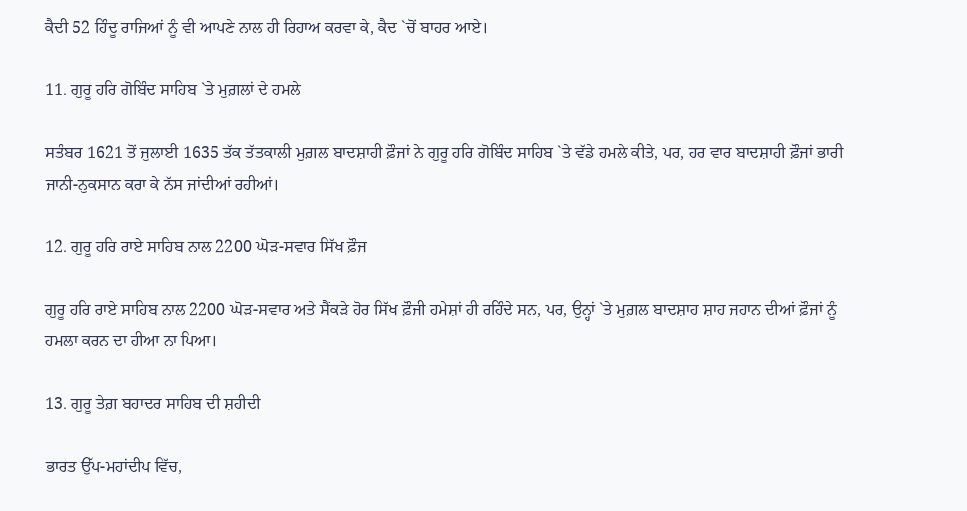ਕੈਦੀ 52 ਹਿੰਦੂ ਰਾਜਿਆਂ ਨੂੰ ਵੀ ਆਪਣੇ ਨਾਲ ਹੀ ਰਿਹਾਅ ਕਰਵਾ ਕੇ, ਕੈਦ `ਚੋਂ ਬਾਹਰ ਆਏ।

11. ਗੁਰੂ ਹਰਿ ਗੋਬਿੰਦ ਸਾਹਿਬ `ਤੇ ਮੁਗ਼ਲਾਂ ਦੇ ਹਮਲੇ

ਸਤੰਬਰ 1621 ਤੋਂ ਜੁਲਾਈ 1635 ਤੱਕ ਤੱਤਕਾਲੀ ਮੁਗ਼ਲ ਬਾਦਸ਼ਾਹੀ ਫ਼ੌਜਾਂ ਨੇ ਗੁਰੂ ਹਰਿ ਗੋਬਿੰਦ ਸਾਹਿਬ `ਤੇ ਵੱਡੇ ਹਮਲੇ ਕੀਤੇ, ਪਰ, ਹਰ ਵਾਰ ਬਾਦਸ਼ਾਹੀ ਫ਼ੌਜਾਂ ਭਾਰੀ ਜਾਨੀ-ਨੁਕਸਾਨ ਕਰਾ ਕੇ ਨੱਸ ਜਾਂਦੀਆਂ ਰਹੀਆਂ।

12. ਗੁਰੂ ਹਰਿ ਰਾਏ ਸਾਹਿਬ ਨਾਲ 2200 ਘੋੜ-ਸਵਾਰ ਸਿੱਖ ਫ਼ੌਜ

ਗੁਰੂ ਹਰਿ ਰਾਏ ਸਾਹਿਬ ਨਾਲ 2200 ਘੋੜ-ਸਵਾਰ ਅਤੇ ਸੈਂਕੜੇ ਹੋਰ ਸਿੱਖ ਫ਼ੌਜੀ ਹਮੇਸ਼ਾਂ ਹੀ ਰਹਿੰਦੇ ਸਨ, ਪਰ, ਉਨ੍ਹਾਂ `ਤੇ ਮੁਗ਼ਲ ਬਾਦਸ਼ਾਹ ਸ਼ਾਹ ਜਹਾਨ ਦੀਆਂ ਫ਼ੌਜਾਂ ਨੂੰ ਹਮਲਾ ਕਰਨ ਦਾ ਹੀਆ ਨਾ ਪਿਆ।

13. ਗੁਰੂ ਤੇਗ਼ ਬਹਾਦਰ ਸਾਹਿਬ ਦੀ ਸ਼ਹੀਦੀ

ਭਾਰਤ ਉੱਪ-ਮਹਾਂਦੀਪ ਵਿੱਚ,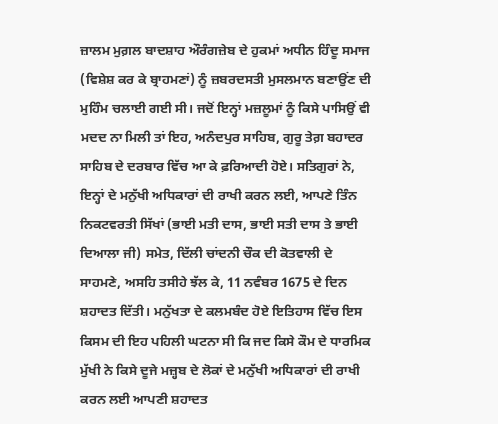ਜ਼ਾਲਮ ਮੁਗ਼ਲ ਬਾਦਸ਼ਾਹ ਔਰੰਗਜ਼ੇਬ ਦੇ ਹੁਕਮਾਂ ਅਧੀਨ ਹਿੰਦੂ ਸਮਾਜ (ਵਿਸ਼ੇਸ਼ ਕਰ ਕੇ ਬ੍ਰਾਹਮਣਾਂ) ਨੂੰ ਜ਼ਬਰਦਸਤੀ ਮੁਸਲਮਾਨ ਬਣਾਉਂਣ ਦੀ ਮੁਹਿੰਮ ਚਲਾਈ ਗਈ ਸੀ। ਜਦੋਂ ਇਨ੍ਹਾਂ ਮਜ਼ਲੂਮਾਂ ਨੂੰ ਕਿਸੇ ਪਾਸਿਉਂ ਵੀ ਮਦਦ ਨਾ ਮਿਲੀ ਤਾਂ ਇਹ, ਅਨੰਦਪੁਰ ਸਾਹਿਬ, ਗੁਰੂ ਤੇਗ਼ ਬਹਾਦਰ ਸਾਹਿਬ ਦੇ ਦਰਬਾਰ ਵਿੱਚ ਆ ਕੇ ਫ਼ਰਿਆਦੀ ਹੋਏ। ਸਤਿਗੁਰਾਂ ਨੇ, ਇਨ੍ਹਾਂ ਦੇ ਮਨੁੱਖੀ ਅਧਿਕਾਰਾਂ ਦੀ ਰਾਖੀ ਕਰਨ ਲਈ, ਆਪਣੇ ਤਿੰਨ ਨਿਕਟਵਰਤੀ ਸਿੱਖਾਂ (ਭਾਈ ਮਤੀ ਦਾਸ, ਭਾਈ ਸਤੀ ਦਾਸ ਤੇ ਭਾਈ ਦਿਆਲਾ ਜੀ) ਸਮੇਤ, ਦਿੱਲੀ ਚਾਂਦਨੀ ਚੌਕ ਦੀ ਕੋਤਵਾਲੀ ਦੇ ਸਾਹਮਣੇ, ਅਸਹਿ ਤਸੀਹੇ ਝੱਲ ਕੇ, 11 ਨਵੰਬਰ 1675 ਦੇ ਦਿਨ ਸ਼ਹਾਦਤ ਦਿੱਤੀ। ਮਨੁੱਖਤਾ ਦੇ ਕਲਮਬੰਦ ਹੋਏ ਇਤਿਹਾਸ ਵਿੱਚ ਇਸ ਕਿਸਮ ਦੀ ਇਹ ਪਹਿਲੀ ਘਟਨਾ ਸੀ ਕਿ ਜਦ ਕਿਸੇ ਕੌਮ ਦੇ ਧਾਰਮਿਕ ਮੁੱਖੀ ਨੇ ਕਿਸੇ ਦੂਜੇ ਮਜ਼੍ਹਬ ਦੇ ਲੋਕਾਂ ਦੇ ਮਨੁੱਖੀ ਅਧਿਕਾਰਾਂ ਦੀ ਰਾਖੀ ਕਰਨ ਲਈ ਆਪਣੀ ਸ਼ਹਾਦਤ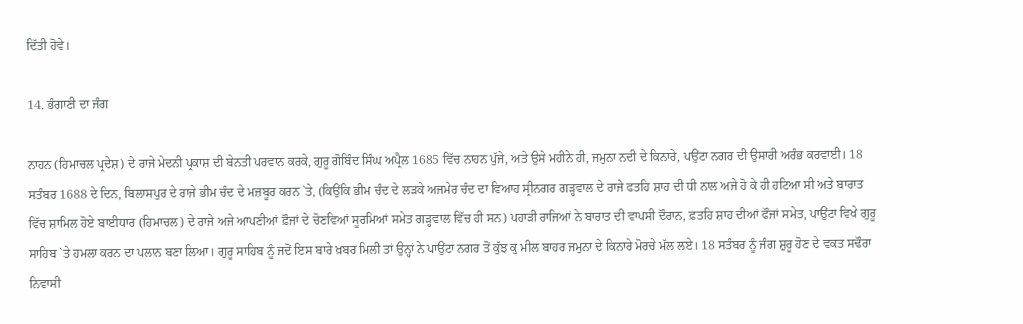ਦਿੱਤੀ ਹੋਵੇ।

14. ਭੰਗਾਣੀ ਦਾ ਜੰਗ

ਨਾਹਨ (ਹਿਮਾਚਲ ਪ੍ਰਦੇਸ਼) ਦੇ ਰਾਜੇ ਮੇਦਨੀ ਪ੍ਰਕਾਸ਼ ਦੀ ਬੇਨਤੀ ਪਰਵਾਨ ਕਰਕੇ, ਗੁਰੂ ਗੋਬਿੰਦ ਸਿੰਘ ਅਪ੍ਰੈਲ 1685 ਵਿੱਚ ਨਾਹਨ ਪੁੱਜੇ, ਅਤੇ ਉਸੇ ਮਹੀਨੇ ਹੀ, ਜਮੁਨਾ ਨਦੀ ਦੇ ਕਿਨਾਰੇ, ਪਉਂਟਾ ਨਗਰ ਦੀ ਉਸਾਰੀ ਅਰੰਭ ਕਰਵਾਈ। 18 ਸਤੰਬਰ 1688 ਦੇ ਦਿਨ, ਬਿਲਾਸਪੁਰ ਦੇ ਰਾਜੇ ਭੀਮ ਚੰਦ ਦੇ ਮਜ਼ਬੂਰ ਕਰਨ `ਤੇ, (ਕਿਉਂਕਿ ਭੀਮ ਚੰਦ ਦੇ ਲੜਕੇ ਅਜਮੇਰ ਚੰਦ ਦਾ ਵਿਆਹ ਸ੍ਰੀਨਗਰ ਗੜ੍ਹਵਾਲ ਦੇ ਰਾਜੇ ਫਤਹਿ ਸ਼ਾਹ ਦੀ ਧੀ ਨਾਲ ਅਜੇ ਹੋ ਕੇ ਹੀ ਹਟਿਆ ਸੀ ਅਤੇ ਬਾਰਾਤ ਵਿੱਚ ਸ਼ਾਮਿਲ ਹੋਏ ਬਾਈਧਾਰ (ਹਿਮਾਚਲ) ਦੇ ਰਾਜੇ ਅਜੇ ਆਪਣੀਆਂ ਫ਼ੌਜਾਂ ਦੇ ਚੋਣਵਿਆਂ ਸੂਰਮਿਆਂ ਸਮੇਤ ਗੜ੍ਹਵਾਲ ਵਿੱਚ ਹੀ ਸਨ) ਪਹਾੜੀ ਰਾਜਿਆਂ ਨੇ ਬਾਰਾਤ ਦੀ ਵਾਪਸੀ ਦੌਰਾਨ, ਫ਼ਤਹਿ ਸ਼ਾਹ ਦੀਆਂ ਫੌਜਾਂ ਸਮੇਤ, ਪਾਉਂਟਾ ਵਿਖੇ ਗੁਰੂ ਸਾਹਿਬ `ਤੇ ਹਮਲਾ ਕਰਨ ਦਾ ਪਲਾਨ ਬਣਾ ਲਿਆ। ਗੁਰੂ ਸਾਹਿਬ ਨੂੰ ਜਦੋਂ ਇਸ ਬਾਰੇ ਖ਼ਬਰ ਮਿਲੀ ਤਾਂ ਉਨ੍ਹਾਂ ਨੇ ਪਾਉਂਟਾ ਨਗਰ ਤੋਂ ਕੁੱਝ ਕੁ ਮੀਲ ਬਾਹਰ ਜਮੁਨਾ ਦੇ ਕਿਨਾਰੇ ਮੋਰਚੇ ਮੱਲ ਲਏ। 18 ਸਤੰਬਰ ਨੂੰ ਜੰਗ ਸ਼ੁਰੂ ਹੋਣ ਦੇ ਵਕਤ ਸਢੌਰਾ ਨਿਵਾਸੀ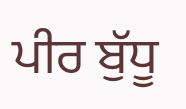ਪੀਰ ਬੁੱਧੂ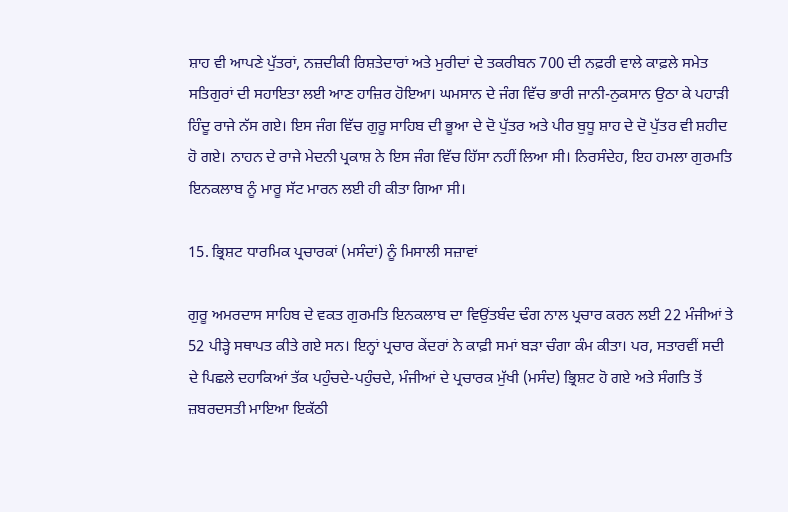ਸ਼ਾਹ ਵੀ ਆਪਣੇ ਪੁੱਤਰਾਂ, ਨਜ਼ਦੀਕੀ ਰਿਸ਼ਤੇਦਾਰਾਂ ਅਤੇ ਮੁਰੀਦਾਂ ਦੇ ਤਕਰੀਬਨ 700 ਦੀ ਨਫ਼ਰੀ ਵਾਲੇ ਕਾਫ਼ਲੇ ਸਮੇਤ ਸਤਿਗੁਰਾਂ ਦੀ ਸਹਾਇਤਾ ਲਈ ਆਣ ਹਾਜ਼ਿਰ ਹੋਇਆ। ਘਮਸਾਨ ਦੇ ਜੰਗ ਵਿੱਚ ਭਾਰੀ ਜਾਨੀ-ਨੁਕਸਾਨ ਉਠਾ ਕੇ ਪਹਾੜੀ ਹਿੰਦੂ ਰਾਜੇ ਨੱਸ ਗਏ। ਇਸ ਜੰਗ ਵਿੱਚ ਗੁਰੂ ਸਾਹਿਬ ਦੀ ਭੂਆ ਦੇ ਦੋ ਪੁੱਤਰ ਅਤੇ ਪੀਰ ਬੁਧੂ ਸ਼ਾਹ ਦੇ ਦੋ ਪੁੱਤਰ ਵੀ ਸ਼ਹੀਦ ਹੋ ਗਏ। ਨਾਹਨ ਦੇ ਰਾਜੇ ਮੇਦਨੀ ਪ੍ਰਕਾਸ਼ ਨੇ ਇਸ ਜੰਗ ਵਿੱਚ ਹਿੱਸਾ ਨਹੀਂ ਲਿਆ ਸੀ। ਨਿਰਸੰਦੇਹ, ਇਹ ਹਮਲਾ ਗੁਰਮਤਿ ਇਨਕਲਾਬ ਨੂੰ ਮਾਰੂ ਸੱਟ ਮਾਰਨ ਲਈ ਹੀ ਕੀਤਾ ਗਿਆ ਸੀ।

15. ਭ੍ਰਿਸ਼ਟ ਧਾਰਮਿਕ ਪ੍ਰਚਾਰਕਾਂ (ਮਸੰਦਾਂ) ਨੂੰ ਮਿਸਾਲੀ ਸਜ਼ਾਵਾਂ

ਗੁਰੂ ਅਮਰਦਾਸ ਸਾਹਿਬ ਦੇ ਵਕਤ ਗੁਰਮਤਿ ਇਨਕਲਾਬ ਦਾ ਵਿਉਂਤਬੰਦ ਢੰਗ ਨਾਲ ਪ੍ਰਚਾਰ ਕਰਨ ਲਈ 22 ਮੰਜੀਆਂ ਤੇ 52 ਪੀੜ੍ਹੇ ਸਥਾਪਤ ਕੀਤੇ ਗਏ ਸਨ। ਇਨ੍ਹਾਂ ਪ੍ਰਚਾਰ ਕੇਂਦਰਾਂ ਨੇ ਕਾਫ਼ੀ ਸਮਾਂ ਬੜਾ ਚੰਗਾ ਕੰਮ ਕੀਤਾ। ਪਰ, ਸਤਾਰਵੀਂ ਸਦੀ ਦੇ ਪਿਛਲੇ ਦਹਾਕਿਆਂ ਤੱਕ ਪਹੁੰਚਦੇ-ਪਹੁੰਚਦੇ, ਮੰਜੀਆਂ ਦੇ ਪ੍ਰਚਾਰਕ ਮੁੱਖੀ (ਮਸੰਦ) ਭ੍ਰਿਸ਼ਟ ਹੋ ਗਏ ਅਤੇ ਸੰਗਤਿ ਤੋਂ ਜ਼ਬਰਦਸਤੀ ਮਾਇਆ ਇਕੱਠੀ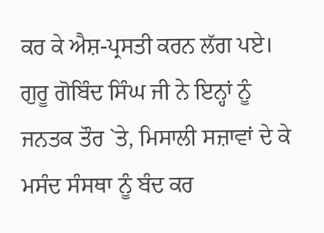ਕਰ ਕੇ ਐਸ਼-ਪ੍ਰਸਤੀ ਕਰਨ ਲੱਗ ਪਏ। ਗੁਰੂ ਗੋਬਿੰਦ ਸਿੰਘ ਜੀ ਨੇ ਇਨ੍ਹਾਂ ਨੂੰ ਜਨਤਕ ਤੌਰ `ਤੇ, ਮਿਸਾਲੀ ਸਜ਼ਾਵਾਂ ਦੇ ਕੇ ਮਸੰਦ ਸੰਸਥਾ ਨੂੰ ਬੰਦ ਕਰ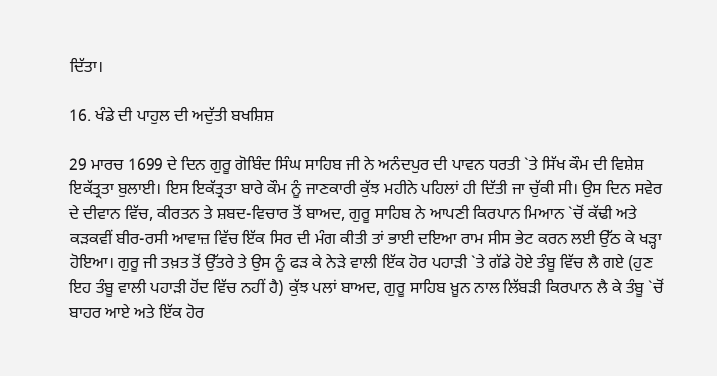ਦਿੱਤਾ।

16. ਖੰਡੇ ਦੀ ਪਾਹੁਲ ਦੀ ਅਦੁੱਤੀ ਬਖਸ਼ਿਸ਼

29 ਮਾਰਚ 1699 ਦੇ ਦਿਨ ਗੁਰੂ ਗੋਬਿੰਦ ਸਿੰਘ ਸਾਹਿਬ ਜੀ ਨੇ ਅਨੰਦਪੁਰ ਦੀ ਪਾਵਨ ਧਰਤੀ `ਤੇ ਸਿੱਖ ਕੌਮ ਦੀ ਵਿਸ਼ੇਸ਼ ਇਕੱਤ੍ਰਤਾ ਬੁਲਾਈ। ਇਸ ਇਕੱਤ੍ਰਤਾ ਬਾਰੇ ਕੌਮ ਨੂੰ ਜਾਣਕਾਰੀ ਕੁੱਝ ਮਹੀਨੇ ਪਹਿਲਾਂ ਹੀ ਦਿੱਤੀ ਜਾ ਚੁੱਕੀ ਸੀ। ਉਸ ਦਿਨ ਸਵੇਰ ਦੇ ਦੀਵਾਨ ਵਿੱਚ, ਕੀਰਤਨ ਤੇ ਸ਼ਬਦ-ਵਿਚਾਰ ਤੋਂ ਬਾਅਦ, ਗੁਰੂ ਸਾਹਿਬ ਨੇ ਆਪਣੀ ਕਿਰਪਾਨ ਮਿਆਨ `ਚੋਂ ਕੱਢੀ ਅਤੇ ਕੜਕਵੀਂ ਬੀਰ-ਰਸੀ ਆਵਾਜ਼ ਵਿੱਚ ਇੱਕ ਸਿਰ ਦੀ ਮੰਗ ਕੀਤੀ ਤਾਂ ਭਾਈ ਦਇਆ ਰਾਮ ਸੀਸ ਭੇਟ ਕਰਨ ਲਈ ਉੱਠ ਕੇ ਖੜ੍ਹਾ ਹੋਇਆ। ਗੁਰੂ ਜੀ ਤਖ਼ਤ ਤੋਂ ਉੱਤਰੇ ਤੇ ਉਸ ਨੂੰ ਫੜ ਕੇ ਨੇੜੇ ਵਾਲੀ ਇੱਕ ਹੋਰ ਪਹਾੜੀ `ਤੇ ਗੱਡੇ ਹੋਏ ਤੰਬੂ ਵਿੱਚ ਲੈ ਗਏ (ਹੁਣ ਇਹ ਤੰਬੂ ਵਾਲੀ ਪਹਾੜੀ ਹੋਂਦ ਵਿੱਚ ਨਹੀਂ ਹੈ) ਕੁੱਝ ਪਲਾਂ ਬਾਅਦ, ਗੁਰੂ ਸਾਹਿਬ ਖ਼ੂਨ ਨਾਲ ਲਿੱਬੜੀ ਕਿਰਪਾਨ ਲੈ ਕੇ ਤੰਬੂ `ਚੋਂ ਬਾਹਰ ਆਏ ਅਤੇ ਇੱਕ ਹੋਰ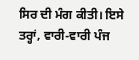ਸਿਰ ਦੀ ਮੰਗ ਕੀਤੀ। ਇਸੇ ਤਰ੍ਹਾਂ, ਵਾਰੀ-ਵਾਰੀ ਪੰਜ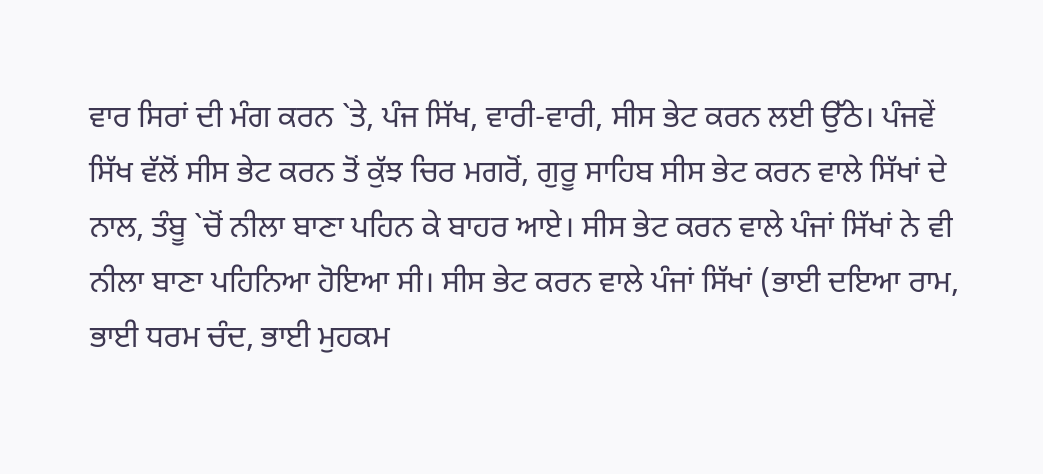ਵਾਰ ਸਿਰਾਂ ਦੀ ਮੰਗ ਕਰਨ `ਤੇ, ਪੰਜ ਸਿੱਖ, ਵਾਰੀ-ਵਾਰੀ, ਸੀਸ ਭੇਟ ਕਰਨ ਲਈ ਉੱਠੇ। ਪੰਜਵੇਂ ਸਿੱਖ ਵੱਲੋਂ ਸੀਸ ਭੇਟ ਕਰਨ ਤੋਂ ਕੁੱਝ ਚਿਰ ਮਗਰੋਂ, ਗੁਰੂ ਸਾਹਿਬ ਸੀਸ ਭੇਟ ਕਰਨ ਵਾਲੇ ਸਿੱਖਾਂ ਦੇ ਨਾਲ, ਤੰਬੂ `ਚੋਂ ਨੀਲਾ ਬਾਣਾ ਪਹਿਨ ਕੇ ਬਾਹਰ ਆਏ। ਸੀਸ ਭੇਟ ਕਰਨ ਵਾਲੇ ਪੰਜਾਂ ਸਿੱਖਾਂ ਨੇ ਵੀ ਨੀਲਾ ਬਾਣਾ ਪਹਿਨਿਆ ਹੋਇਆ ਸੀ। ਸੀਸ ਭੇਟ ਕਰਨ ਵਾਲੇ ਪੰਜਾਂ ਸਿੱਖਾਂ (ਭਾਈ ਦਇਆ ਰਾਮ, ਭਾਈ ਧਰਮ ਚੰਦ, ਭਾਈ ਮੁਹਕਮ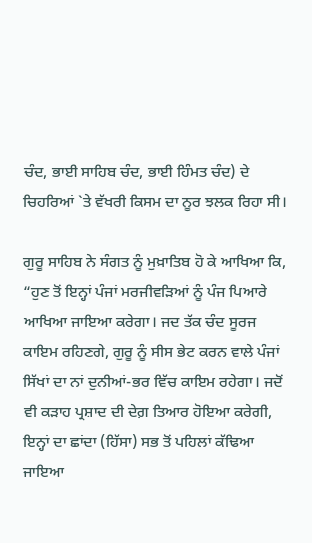ਚੰਦ, ਭਾਈ ਸਾਹਿਬ ਚੰਦ, ਭਾਈ ਹਿੰਮਤ ਚੰਦ) ਦੇ ਚਿਹਰਿਆਂ `ਤੇ ਵੱਖਰੀ ਕਿਸਮ ਦਾ ਨੂਰ ਝਲਕ ਰਿਹਾ ਸੀ।

ਗੁਰੂ ਸਾਹਿਬ ਨੇ ਸੰਗਤ ਨੂੰ ਮੁਖ਼ਾਤਿਬ ਹੋ ਕੇ ਆਖਿਆ ਕਿ, “ਹੁਣ ਤੋਂ ਇਨ੍ਹਾਂ ਪੰਜਾਂ ਮਰਜੀਵੜਿਆਂ ਨੂੰ ਪੰਜ ਪਿਆਰੇ ਆਖਿਆ ਜਾਇਆ ਕਰੇਗਾ। ਜਦ ਤੱਕ ਚੰਦ ਸੂਰਜ ਕਾਇਮ ਰਹਿਣਗੇ, ਗੁਰੂ ਨੂੰ ਸੀਸ ਭੇਟ ਕਰਨ ਵਾਲੇ ਪੰਜਾਂ ਸਿੱਖਾਂ ਦਾ ਨਾਂ ਦੁਨੀਆਂ-ਭਰ ਵਿੱਚ ਕਾਇਮ ਰਹੇਗਾ। ਜਦੋਂ ਵੀ ਕੜਾਹ ਪ੍ਰਸ਼ਾਦ ਦੀ ਦੇਗ਼ ਤਿਆਰ ਹੋਇਆ ਕਰੇਗੀ, ਇਨ੍ਹਾਂ ਦਾ ਛਾਂਦਾ (ਹਿੱਸਾ) ਸਭ ਤੋਂ ਪਹਿਲਾਂ ਕੱਢਿਆ ਜਾਇਆ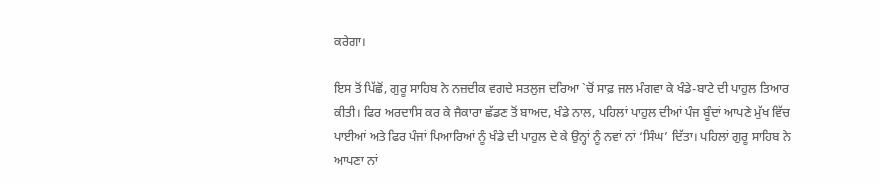ਕਰੇਗਾ।

ਇਸ ਤੋਂ ਪਿੱਛੋਂ, ਗੁਰੂ ਸਾਹਿਬ ਨੇ ਨਜ਼ਦੀਕ ਵਗਦੇ ਸਤਲੁਜ ਦਰਿਆ `ਚੋਂ ਸਾਫ਼ ਜਲ ਮੰਗਵਾ ਕੇ ਖੰਡੇ-ਬਾਟੇ ਦੀ ਪਾਹੁਲ ਤਿਆਰ ਕੀਤੀ। ਫਿਰ ਅਰਦਾਸਿ ਕਰ ਕੇ ਜੈਕਾਰਾ ਛੱਡਣ ਤੋਂ ਬਾਅਦ, ਖੰਡੇ ਨਾਲ, ਪਹਿਲਾਂ ਪਾਹੁਲ ਦੀਆਂ ਪੰਜ ਬੂੰਦਾਂ ਆਪਣੇ ਮੁੱਖ ਵਿੱਚ ਪਾਈਆਂ ਅਤੇ ਫਿਰ ਪੰਜਾਂ ਪਿਆਰਿਆਂ ਨੂੰ ਖੰਡੇ ਦੀ ਪਾਹੁਲ ਦੇ ਕੇ ਉਨ੍ਹਾਂ ਨੂੰ ਨਵਾਂ ਨਾਂ ‘ਸਿੰਘ’ ਦਿੱਤਾ। ਪਹਿਲਾਂ ਗੁਰੂ ਸਾਹਿਬ ਨੇ ਆਪਣਾ ਨਾਂ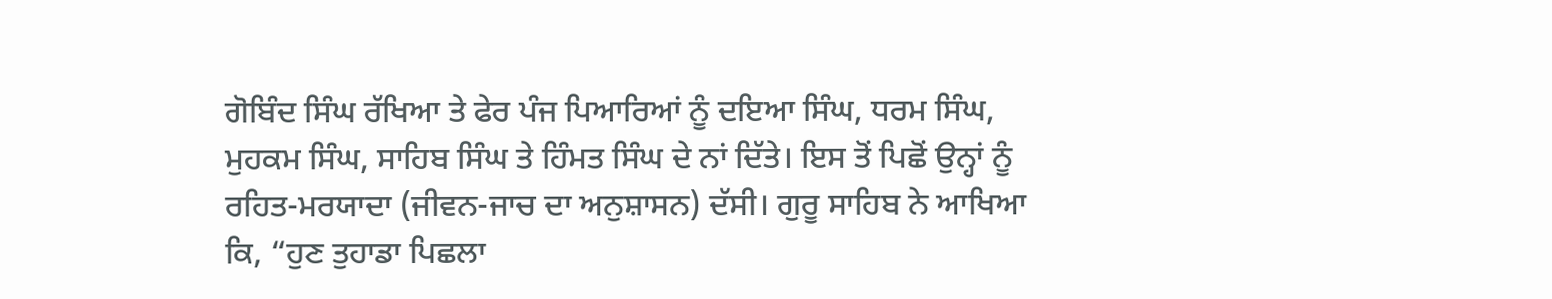ਗੋਬਿੰਦ ਸਿੰਘ ਰੱਖਿਆ ਤੇ ਫੇਰ ਪੰਜ ਪਿਆਰਿਆਂ ਨੂੰ ਦਇਆ ਸਿੰਘ, ਧਰਮ ਸਿੰਘ, ਮੁਹਕਮ ਸਿੰਘ, ਸਾਹਿਬ ਸਿੰਘ ਤੇ ਹਿੰਮਤ ਸਿੰਘ ਦੇ ਨਾਂ ਦਿੱਤੇ। ਇਸ ਤੋਂ ਪਿਛੋਂ ਉਨ੍ਹਾਂ ਨੂੰ ਰਹਿਤ-ਮਰਯਾਦਾ (ਜੀਵਨ-ਜਾਚ ਦਾ ਅਨੁਸ਼ਾਸਨ) ਦੱਸੀ। ਗੁਰੂ ਸਾਹਿਬ ਨੇ ਆਖਿਆ ਕਿ, “ਹੁਣ ਤੁਹਾਡਾ ਪਿਛਲਾ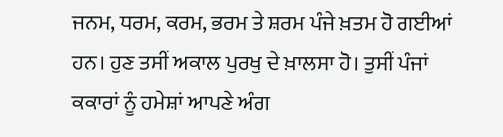ਜਨਮ, ਧਰਮ, ਕਰਮ, ਭਰਮ ਤੇ ਸ਼ਰਮ ਪੰਜੇ ਖ਼ਤਮ ਹੋ ਗਈਆਂ ਹਨ। ਹੁਣ ਤਸੀਂ ਅਕਾਲ ਪੁਰਖੁ ਦੇ ਖ਼ਾਲਸਾ ਹੋ। ਤੁਸੀਂ ਪੰਜਾਂ ਕਕਾਰਾਂ ਨੂੰ ਹਮੇਸ਼ਾਂ ਆਪਣੇ ਅੰਗ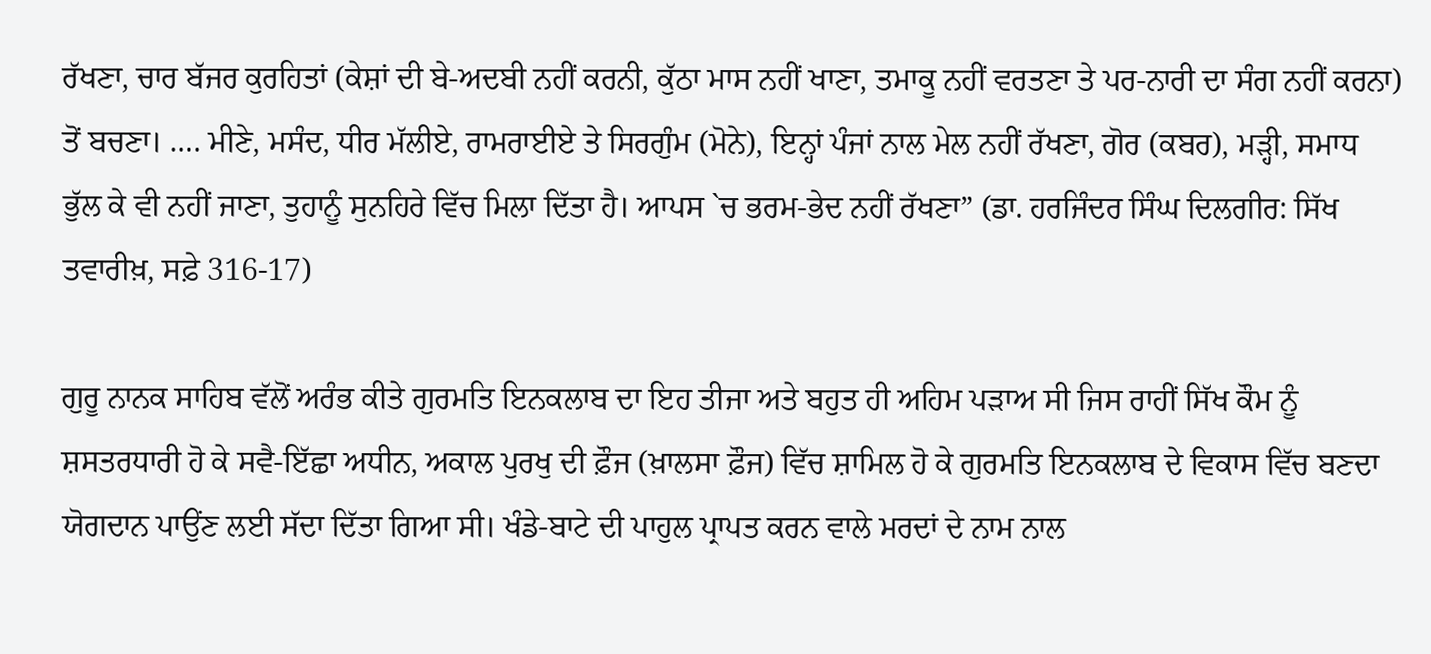ਰੱਖਣਾ, ਚਾਰ ਬੱਜਰ ਕੁਰਹਿਤਾਂ (ਕੇਸ਼ਾਂ ਦੀ ਬੇ-ਅਦਬੀ ਨਹੀਂ ਕਰਨੀ, ਕੁੱਠਾ ਮਾਸ ਨਹੀਂ ਖਾਣਾ, ਤਮਾਕੂ ਨਹੀਂ ਵਰਤਣਾ ਤੇ ਪਰ-ਨਾਰੀ ਦਾ ਸੰਗ ਨਹੀਂ ਕਰਨਾ) ਤੋਂ ਬਚਣਾ। …. ਮੀਣੇ, ਮਸੰਦ, ਧੀਰ ਮੱਲੀਏ, ਰਾਮਰਾਈਏ ਤੇ ਸਿਰਗੁੰਮ (ਮੋਨੇ), ਇਨ੍ਹਾਂ ਪੰਜਾਂ ਨਾਲ ਮੇਲ ਨਹੀਂ ਰੱਖਣਾ, ਗੋਰ (ਕਬਰ), ਮੜ੍ਹੀ, ਸਮਾਧ ਭੁੱਲ ਕੇ ਵੀ ਨਹੀਂ ਜਾਣਾ, ਤੁਹਾਨੂੰ ਸੁਨਹਿਰੇ ਵਿੱਚ ਮਿਲਾ ਦਿੱਤਾ ਹੈ। ਆਪਸ `ਚ ਭਰਮ-ਭੇਦ ਨਹੀਂ ਰੱਖਣਾ” (ਡਾ. ਹਰਜਿੰਦਰ ਸਿੰਘ ਦਿਲਗੀਰ: ਸਿੱਖ ਤਵਾਰੀਖ਼, ਸਫ਼ੇ 316-17)

ਗੁਰੂ ਨਾਨਕ ਸਾਹਿਬ ਵੱਲੋਂ ਅਰੰਭ ਕੀਤੇ ਗੁਰਮਤਿ ਇਨਕਲਾਬ ਦਾ ਇਹ ਤੀਜਾ ਅਤੇ ਬਹੁਤ ਹੀ ਅਹਿਮ ਪੜਾਅ ਸੀ ਜਿਸ ਰਾਹੀਂ ਸਿੱਖ ਕੌਮ ਨੂੰ ਸ਼ਸਤਰਧਾਰੀ ਹੋ ਕੇ ਸਵੈ-ਇੱਛਾ ਅਧੀਨ, ਅਕਾਲ ਪੁਰਖੁ ਦੀ ਫ਼ੌਜ (ਖ਼ਾਲਸਾ ਫ਼ੌਜ) ਵਿੱਚ ਸ਼ਾਮਿਲ ਹੋ ਕੇ ਗੁਰਮਤਿ ਇਨਕਲਾਬ ਦੇ ਵਿਕਾਸ ਵਿੱਚ ਬਣਦਾ ਯੋਗਦਾਨ ਪਾਉਂਣ ਲਈ ਸੱਦਾ ਦਿੱਤਾ ਗਿਆ ਸੀ। ਖੰਡੇ-ਬਾਟੇ ਦੀ ਪਾਹੁਲ ਪ੍ਰਾਪਤ ਕਰਨ ਵਾਲੇ ਮਰਦਾਂ ਦੇ ਨਾਮ ਨਾਲ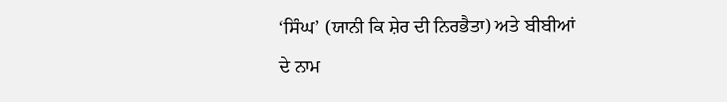‘ਸਿੰਘ’ (ਯਾਨੀ ਕਿ ਸ਼ੇਰ ਦੀ ਨਿਰਭੈਤਾ) ਅਤੇ ਬੀਬੀਆਂ ਦੇ ਨਾਮ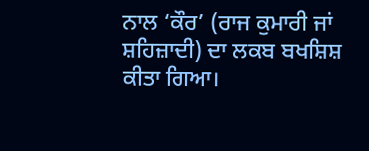ਨਾਲ ‘ਕੌਰ’ (ਰਾਜ ਕੁਮਾਰੀ ਜਾਂ ਸ਼ਹਿਜ਼ਾਦੀ) ਦਾ ਲਕਬ ਬਖਸ਼ਿਸ਼ ਕੀਤਾ ਗਿਆ।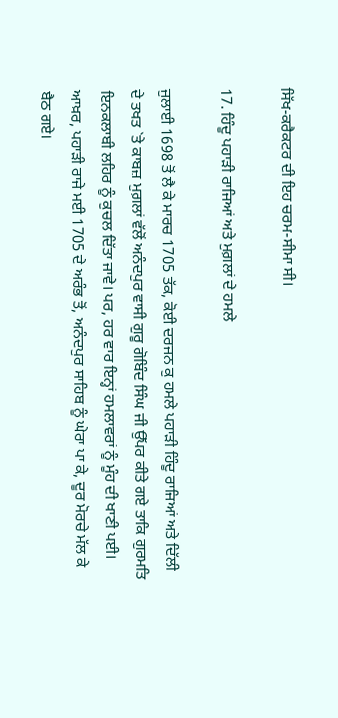ਸਿੱਖ-ਕਰੈਕਟਰ ਦੀ ਇਹ ਚਰਮ-ਸੀਮਾ ਸੀ।

17. ਹਿੰਦੂ ਪਹਾੜੀ ਰਾਜਿਆਂ ਅਤੇ ਮੁਗ਼ਲਾਂ ਦੇ ਹਮਲੇ

ਜੁਲਾਈ 1698 ਤੋਂ ਲੈ ਕੇ ਮਾਰਚ 1705 ਤੱਕ, ਕੋਈ ਦਰਜਨ ਕੁ ਹਮਲੇ ਪਹਾੜੀ ਹਿੰਦੂ ਰਾਜਿਆਂ ਅਤੇ ਦਿੱਲੀ ਦੇ ਤਖਤ `ਤੇ ਕਾਬਜ਼ ਮੁਗ਼ਲਾਂ ਵੱਲੋਂ ਅਨੰਦਪੁਰ ਵਾਸੀ ਗੁਰੂ ਗੋਬਿੰਦ ਸਿੰਘ ਜੀ ਉੱਪਰ ਕੀਤੇ ਗਏ ਤਾਕਿ ਗੁਰਮਤਿ ਇਨਕਲਾਬੀ ਲਹਿਰ ਨੂੰ ਕੁਚਲ ਦਿੱਤਾ ਜਾਵੇ। ਪਰ, ਹਰ ਵਾਰ ਇਨ੍ਹਾਂ ਹਮਲਾਵਰਾਂ ਨੂੰ ਮੂੰਹ ਦੀ ਖਾਣੀ ਪਈ। ਆਖ਼ਰ, ਪਹਾੜੀ ਰਾਜੇ ਮਈ 1705 ਦੇ ਅਰੰਭ ਤੋਂ, ਅਨੰਦਪੁਰ ਸਾਹਿਬ ਨੂੰ ਘੇਰਾ ਪਾ ਕੇ, ਦੂਰ ਮੋਰਚੇ ਮੱਲ ਕੇ ਬੈਠ ਗਏ।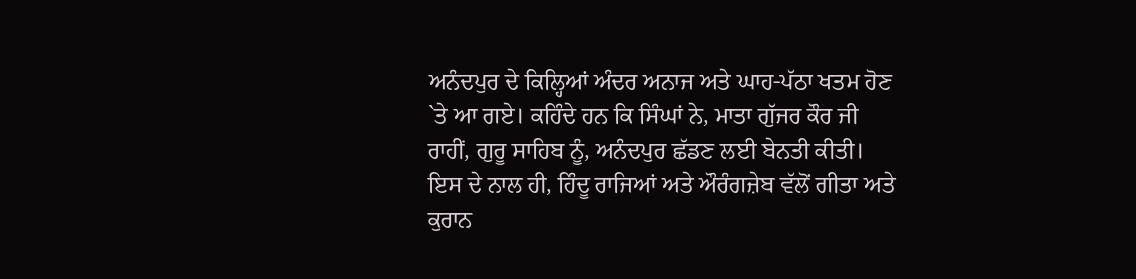ਅਨੰਦਪੁਰ ਦੇ ਕਿਲ੍ਹਿਆਂ ਅੰਦਰ ਅਨਾਜ ਅਤੇ ਘਾਹ-ਪੱਠਾ ਖਤਮ ਹੋਣ `ਤੇ ਆ ਗਏ। ਕਹਿੰਦੇ ਹਨ ਕਿ ਸਿੰਘਾਂ ਨੇ, ਮਾਤਾ ਗੁੱਜਰ ਕੌਰ ਜੀ ਰਾਹੀਂ, ਗੁਰੂ ਸਾਹਿਬ ਨੂੰ, ਅਨੰਦਪੁਰ ਛੱਡਣ ਲਈ ਬੇਨਤੀ ਕੀਤੀ। ਇਸ ਦੇ ਨਾਲ ਹੀ, ਹਿੰਦੂ ਰਾਜਿਆਂ ਅਤੇ ਔਰੰਗਜ਼ੇਬ ਵੱਲੋਂ ਗੀਤਾ ਅਤੇ ਕੁਰਾਨ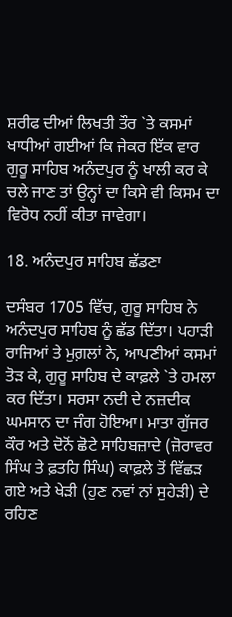ਸ਼ਰੀਫ ਦੀਆਂ ਲਿਖਤੀ ਤੌਰ `ਤੇ ਕਸਮਾਂ ਖਾਧੀਆਂ ਗਈਆਂ ਕਿ ਜੇਕਰ ਇੱਕ ਵਾਰ ਗੁਰੂ ਸਾਹਿਬ ਅਨੰਦਪੁਰ ਨੂੰ ਖਾਲੀ ਕਰ ਕੇ ਚਲੇ ਜਾਣ ਤਾਂ ਉਨ੍ਹਾਂ ਦਾ ਕਿਸੇ ਵੀ ਕਿਸਮ ਦਾ ਵਿਰੋਧ ਨਹੀਂ ਕੀਤਾ ਜਾਵੇਗਾ।

18. ਅਨੰਦਪੁਰ ਸਾਹਿਬ ਛੱਡਣਾ

ਦਸੰਬਰ 1705 ਵਿੱਚ, ਗੁਰੂ ਸਾਹਿਬ ਨੇ ਅਨੰਦਪੁਰ ਸਾਹਿਬ ਨੂੰ ਛੱਡ ਦਿੱਤਾ। ਪਹਾੜੀ ਰਾਜਿਆਂ ਤੇ ਮੁਗ਼ਲਾਂ ਨੇ, ਆਪਣੀਆਂ ਕਸਮਾਂ ਤੋੜ ਕੇ, ਗੁਰੂ ਸਾਹਿਬ ਦੇ ਕਾਫ਼ਲੇ `ਤੇ ਹਮਲਾ ਕਰ ਦਿੱਤਾ। ਸਰਸਾ ਨਦੀ ਦੇ ਨਜ਼ਦੀਕ ਘਮਸਾਨ ਦਾ ਜੰਗ ਹੋਇਆ। ਮਾਤਾ ਗੁੱਜਰ ਕੌਰ ਅਤੇ ਦੋਨੋਂ ਛੋਟੇ ਸਾਹਿਬਜ਼ਾਦੇ (ਜ਼ੋਰਾਵਰ ਸਿੰਘ ਤੇ ਫ਼ਤਹਿ ਸਿੰਘ) ਕਾਫ਼ਲੇ ਤੋਂ ਵਿੱਛੜ ਗਏ ਅਤੇ ਖੇੜੀ (ਹੁਣ ਨਵਾਂ ਨਾਂ ਸੁਹੇੜੀ) ਦੇ ਰਹਿਣ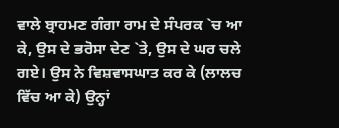ਵਾਲੇ ਬ੍ਰਾਹਮਣ ਗੰਗਾ ਰਾਮ ਦੇ ਸੰਪਰਕ `ਚ ਆ ਕੇ, ਉਸ ਦੇ ਭਰੋਸਾ ਦੇਣ `ਤੇ, ਉਸ ਦੇ ਘਰ ਚਲੇ ਗਏ। ਉਸ ਨੇ ਵਿਸ਼ਵਾਸਘਾਤ ਕਰ ਕੇ (ਲਾਲਚ ਵਿੱਚ ਆ ਕੇ) ਉਨ੍ਹਾਂ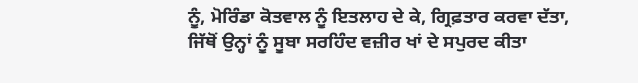ਨੂੰ, ਮੋਰਿੰਡਾ ਕੋਤਵਾਲ ਨੂੰ ਇਤਲਾਹ ਦੇ ਕੇ, ਗ੍ਰਿਫ਼ਤਾਰ ਕਰਵਾ ਦੱਤਾ, ਜਿੱਥੋਂ ਉਨ੍ਹਾਂ ਨੂੰ ਸੂਬਾ ਸਰਹਿੰਦ ਵਜ਼ੀਰ ਖਾਂ ਦੇ ਸਪੁਰਦ ਕੀਤਾ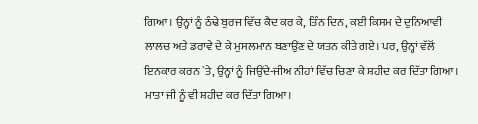ਗਿਆ। ਉਨ੍ਹਾਂ ਨੂੰ ਠੰਢੇ ਬੁਰਜ ਵਿੱਚ ਕੈਦ ਕਰ ਕੇ, ਤਿੰਨ ਦਿਨ, ਕਈ ਕਿਸਮ ਦੇ ਦੁਨਿਆਵੀ ਲਾਲਚ ਅਤੇ ਡਰਾਵੇ ਦੇ ਕੇ ਮੁਸਲਮਾਨ ਬਣਾਉਂਣ ਦੇ ਯਤਨ ਕੀਤੇ ਗਏ। ਪਰ, ਉਨ੍ਹਾਂ ਵੱਲੋਂ ਇਨਕਾਰ ਕਰਨ `ਤੇ, ਉਨ੍ਹਾਂ ਨੂੰ ਜਿਉਂਦੇ-ਜੀਅ ਨੀਹਾਂ ਵਿੱਚ ਚਿਣਾ ਕੇ ਸ਼ਹੀਦ ਕਰ ਦਿੱਤਾ ਗਿਆ। ਮਾਤਾ ਜੀ ਨੂੰ ਵੀ ਸ਼ਹੀਦ ਕਰ ਦਿੱਤਾ ਗਿਆ।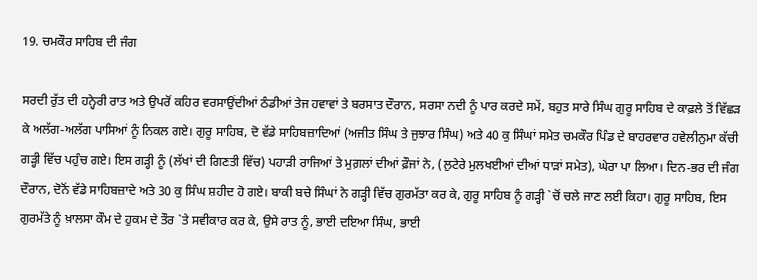19. ਚਮਕੌਰ ਸਾਹਿਬ ਦੀ ਜੰਗ

ਸਰਦੀ ਰੁੱਤ ਦੀ ਹਨ੍ਹੇਰੀ ਰਾਤ ਅਤੇ ਉਪਰੋਂ ਕਹਿਰ ਵਰਸਾਉਂਦੀਆਂ ਠੰਡੀਆਂ ਤੇਜ ਹਵਾਵਾਂ ਤੇ ਬਰਸਾਤ ਦੌਰਾਨ, ਸਰਸਾ ਨਦੀ ਨੂੰ ਪਾਰ ਕਰਦੇ ਸਮੇਂ, ਬਹੁਤ ਸਾਰੇ ਸਿੰਘ ਗੁਰੂ ਸਾਹਿਬ ਦੇ ਕਾਫ਼ਲੇ ਤੋਂ ਵਿੱਛੜ ਕੇ ਅਲੱਗ-ਅਲੱਗ ਪਾਸਿਆਂ ਨੂੰ ਨਿਕਲ ਗਏ। ਗੁਰੂ ਸਾਹਿਬ, ਦੋ ਵੱਡੇ ਸਾਹਿਬਜ਼ਾਦਿਆਂ (ਅਜੀਤ ਸਿੰਘ ਤੇ ਜੁਝਾਰ ਸਿੰਘ) ਅਤੇ 40 ਕੁ ਸਿੰਘਾਂ ਸਮੇਤ ਚਮਕੌਰ ਪਿੰਡ ਦੇ ਬਾਹਰਵਾਰ ਹਵੇਲੀਨੁਮਾ ਕੱਚੀ ਗੜ੍ਹੀ ਵਿੱਚ ਪਹੁੰਚ ਗਏ। ਇਸ ਗੜ੍ਹੀ ਨੂੰ (ਲੱਖਾਂ ਦੀ ਗਿਣਤੀ ਵਿੱਚ) ਪਹਾੜੀ ਰਾਜਿਆਂ ਤੇ ਮੁਗ਼ਲਾਂ ਦੀਆਂ ਫ਼ੌਜਾਂ ਨੇ, (ਲੁਟੇਰੇ ਮੁਲਖਈਆਂ ਦੀਆਂ ਧਾੜਾਂ ਸਮੇਤ), ਘੇਰਾ ਪਾ ਲਿਆ। ਦਿਨ-ਭਰ ਦੀ ਜੰਗ ਦੌਰਾਨ, ਦੋਨੋਂ ਵੱਡੇ ਸਾਹਿਬਜ਼ਾਦੇ ਅਤੇ 30 ਕੁ ਸਿੰਘ ਸ਼ਹੀਦ ਹੋ ਗਏ। ਬਾਕੀ ਬਚੇ ਸਿੰਘਾਂ ਨੇ ਗੜ੍ਹੀ ਵਿੱਚ ਗੁਰਮੱਤਾ ਕਰ ਕੇ, ਗੁਰੂ ਸਾਹਿਬ ਨੂੰ ਗੜ੍ਹੀ `ਚੋਂ ਚਲੇ ਜਾਣ ਲਈ ਕਿਹਾ। ਗੁਰੂ ਸਾਹਿਬ, ਇਸ ਗੁਰਮੱਤੇ ਨੂੰ ਖ਼ਾਲਸਾ ਕੌਮ ਦੇ ਹੁਕਮ ਦੇ ਤੌਰ `ਤੇ ਸਵੀਕਾਰ ਕਰ ਕੇ, ਉਸੇ ਰਾਤ ਨੂੰ, ਭਾਈ ਦਇਆ ਸਿੰਘ, ਭਾਈ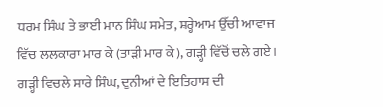ਧਰਮ ਸਿੰਘ ਤੇ ਭਾਈ ਮਾਨ ਸਿੰਘ ਸਮੇਤ, ਸ਼ਰ੍ਹੇਆਮ ਉੱਚੀ ਆਵਾਜ ਵਿੱਚ ਲਲਕਾਰਾ ਮਾਰ ਕੇ (ਤਾੜੀ ਮਾਰ ਕੇ), ਗੜ੍ਹੀ ਵਿੱਚੋਂ ਚਲੇ ਗਏ। ਗੜ੍ਹੀ ਵਿਚਲੇ ਸਾਰੇ ਸਿੰਘ, ਦੁਨੀਆਂ ਦੇ ਇਤਿਹਾਸ ਦੀ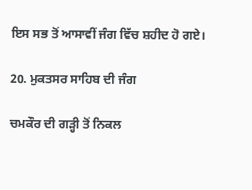ਇਸ ਸਭ ਤੋਂ ਆਸਾਵੀਂ ਜੰਗ ਵਿੱਚ ਸ਼ਹੀਦ ਹੋ ਗਏ।

20. ਮੁਕਤਸਰ ਸਾਹਿਬ ਦੀ ਜੰਗ

ਚਮਕੌਰ ਦੀ ਗੜ੍ਹੀ ਤੋਂ ਨਿਕਲ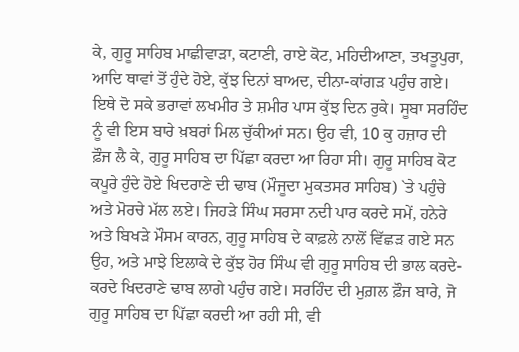ਕੇ, ਗੁਰੂ ਸਾਹਿਬ ਮਾਛੀਵਾੜਾ, ਕਟਾਣੀ, ਰਾਏ ਕੋਟ, ਮਹਿਦੀਆਣਾ, ਤਖਤੂਪੁਰਾ, ਆਦਿ ਥਾਵਾਂ ਤੋਂ ਹੁੰਦੇ ਹੋਏ, ਕੁੱਝ ਦਿਨਾਂ ਬਾਅਦ, ਦੀਨਾ-ਕਾਂਗੜ ਪਹੁੰਚ ਗਏ। ਇਥੇ ਦੋ ਸਕੇ ਭਰਾਵਾਂ ਲਖਮੀਰ ਤੇ ਸ਼ਮੀਰ ਪਾਸ ਕੁੱਝ ਦਿਨ ਰੁਕੇ। ਸੂਬਾ ਸਰਹਿੰਦ ਨੂੰ ਵੀ ਇਸ ਬਾਰੇ ਖ਼ਬਰਾਂ ਮਿਲ ਚੁੱਕੀਆਂ ਸਨ। ਉਹ ਵੀ, 10 ਕੁ ਹਜ਼ਾਰ ਦੀ ਫ਼ੌਜ ਲੈ ਕੇ, ਗੁਰੂ ਸਾਹਿਬ ਦਾ ਪਿੱਛਾ ਕਰਦਾ ਆ ਰਿਹਾ ਸੀ। ਗੁਰੂ ਸਾਹਿਬ ਕੋਟ ਕਪੂਰੇ ਹੁੰਦੇ ਹੋਏ ਖਿਦਰਾਣੇ ਦੀ ਢਾਬ (ਮੌਜੂਦਾ ਮੁਕਤਸਰ ਸਾਹਿਬ) `ਤੇ ਪਹੁੰਚੇ ਅਤੇ ਮੋਰਚੇ ਮੱਲ ਲਏ। ਜਿਹੜੇ ਸਿੰਘ ਸਰਸਾ ਨਦੀ ਪਾਰ ਕਰਦੇ ਸਮੇਂ, ਹਨੇਰੇ ਅਤੇ ਬਿਖੜੇ ਮੌਸਮ ਕਾਰਨ, ਗੁਰੂ ਸਾਹਿਬ ਦੇ ਕਾਫ਼ਲੇ ਨਾਲੋਂ ਵਿੱਛੜ ਗਏ ਸਨ ਉਹ, ਅਤੇ ਮਾਝੇ ਇਲਾਕੇ ਦੇ ਕੁੱਝ ਹੋਰ ਸਿੰਘ ਵੀ ਗੁਰੂ ਸਾਹਿਬ ਦੀ ਭਾਲ ਕਰਦੇ-ਕਰਦੇ ਖਿਦਰਾਣੇ ਢਾਬ ਲਾਗੇ ਪਹੁੰਚ ਗਏ। ਸਰਹਿੰਦ ਦੀ ਮੁਗ਼ਲ ਫ਼ੌਜ ਬਾਰੇ, ਜੋ ਗੁਰੂ ਸਾਹਿਬ ਦਾ ਪਿੱਛਾ ਕਰਦੀ ਆ ਰਹੀ ਸੀ, ਵੀ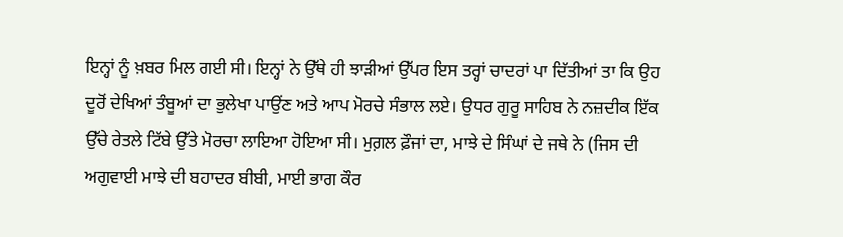ਇਨ੍ਹਾਂ ਨੂੰ ਖ਼ਬਰ ਮਿਲ ਗਈ ਸੀ। ਇਨ੍ਹਾਂ ਨੇ ਉੱਥੇ ਹੀ ਝਾੜੀਆਂ ਉੱਪਰ ਇਸ ਤਰ੍ਹਾਂ ਚਾਦਰਾਂ ਪਾ ਦਿੱਤੀਆਂ ਤਾ ਕਿ ਉਹ ਦੂਰੋਂ ਦੇਖਿਆਂ ਤੰਬੂਆਂ ਦਾ ਭੁਲੇਖਾ ਪਾਉਂਣ ਅਤੇ ਆਪ ਮੋਰਚੇ ਸੰਭਾਲ ਲਏ। ਉਧਰ ਗੁਰੂ ਸਾਹਿਬ ਨੇ ਨਜ਼ਦੀਕ ਇੱਕ ਉੱਚੇ ਰੇਤਲੇ ਟਿੱਬੇ ਉੱਤੇ ਮੋਰਚਾ ਲਾਇਆ ਹੋਇਆ ਸੀ। ਮੁਗ਼ਲ ਫ਼ੌਜਾਂ ਦਾ, ਮਾਝੇ ਦੇ ਸਿੰਘਾਂ ਦੇ ਜਥੇ ਨੇ (ਜਿਸ ਦੀ ਅਗੁਵਾਈ ਮਾਝੇ ਦੀ ਬਹਾਦਰ ਬੀਬੀ, ਮਾਈ ਭਾਗ ਕੌਰ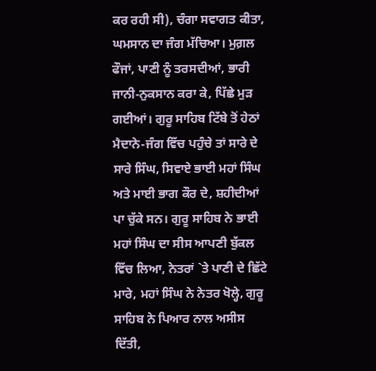ਕਰ ਰਹੀ ਸੀ), ਚੰਗਾ ਸਵਾਗਤ ਕੀਤਾ, ਘਮਸਾਨ ਦਾ ਜੰਗ ਮੱਚਿਆ। ਮੁਗ਼ਲ ਫੌਜਾਂ, ਪਾਣੀ ਨੂੰ ਤਰਸਦੀਆਂ, ਭਾਰੀ ਜਾਨੀ-ਨੁਕਸਾਨ ਕਰਾ ਕੇ, ਪਿੱਛੇ ਮੁੜ ਗਈਆਂ। ਗੁਰੂ ਸਾਹਿਬ ਟਿੱਬੇ ਤੋਂ ਹੇਠਾਂ ਮੈਦਾਨੇ-ਜੰਗ ਵਿੱਚ ਪਹੁੰਚੇ ਤਾਂ ਸਾਰੇ ਦੇ ਸਾਰੇ ਸਿੰਘ, ਸਿਵਾਏ ਭਾਈ ਮਹਾਂ ਸਿੰਘ ਅਤੇ ਮਾਈ ਭਾਗ ਕੌਰ ਦੇ, ਸ਼ਹੀਦੀਆਂ ਪਾ ਚੁੱਕੇ ਸਨ। ਗੁਰੂ ਸਾਹਿਬ ਨੇ ਭਾਈ ਮਹਾਂ ਸਿੰਘ ਦਾ ਸੀਸ ਆਪਣੀ ਬੁੱਕਲ ਵਿੱਚ ਲਿਆ, ਨੇਤਰਾਂ `ਤੇ ਪਾਣੀ ਦੇ ਛਿੱਟੇ ਮਾਰੇ, ਮਹਾਂ ਸਿੰਘ ਨੇ ਨੇਤਰ ਖੋਲ੍ਹੇ, ਗੁਰੂ ਸਾਹਿਬ ਨੇ ਪਿਆਰ ਨਾਲ ਅਸੀਸ ਦਿੱਤੀ,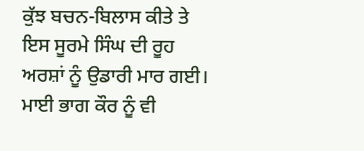ਕੁੱਝ ਬਚਨ-ਬਿਲਾਸ ਕੀਤੇ ਤੇ ਇਸ ਸੂਰਮੇ ਸਿੰਘ ਦੀ ਰੂਹ ਅਰਸ਼ਾਂ ਨੂੰ ਉਡਾਰੀ ਮਾਰ ਗਈ। ਮਾਈ ਭਾਗ ਕੌਰ ਨੂੰ ਵੀ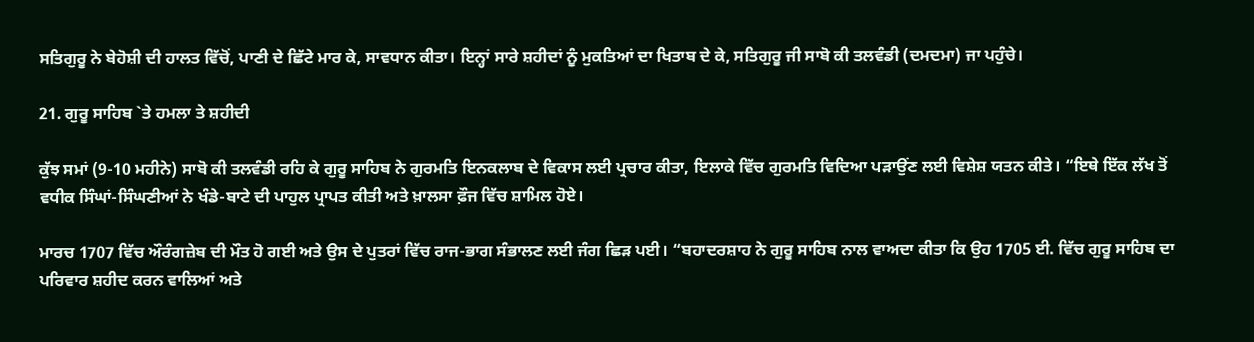ਸਤਿਗੁਰੂ ਨੇ ਬੇਹੋਸ਼ੀ ਦੀ ਹਾਲਤ ਵਿੱਚੋਂ, ਪਾਣੀ ਦੇ ਛਿੱਟੇ ਮਾਰ ਕੇ, ਸਾਵਧਾਨ ਕੀਤਾ। ਇਨ੍ਹਾਂ ਸਾਰੇ ਸ਼ਹੀਦਾਂ ਨੂੰ ਮੁਕਤਿਆਂ ਦਾ ਖਿਤਾਬ ਦੇ ਕੇ, ਸਤਿਗੁਰੂ ਜੀ ਸਾਬੋ ਕੀ ਤਲਵੰਡੀ (ਦਮਦਮਾ) ਜਾ ਪਹੁੰਚੇ।

21. ਗੁਰੂ ਸਾਹਿਬ `ਤੇ ਹਮਲਾ ਤੇ ਸ਼ਹੀਦੀ

ਕੁੱਝ ਸਮਾਂ (9-10 ਮਹੀਨੇ) ਸਾਬੋ ਕੀ ਤਲਵੰਡੀ ਰਹਿ ਕੇ ਗੁਰੂ ਸਾਹਿਬ ਨੇ ਗੁਰਮਤਿ ਇਨਕਲਾਬ ਦੇ ਵਿਕਾਸ ਲਈ ਪ੍ਰਚਾਰ ਕੀਤਾ, ਇਲਾਕੇ ਵਿੱਚ ਗੁਰਮਤਿ ਵਿਦਿਆ ਪੜਾਉਂਣ ਲਈ ਵਿਸ਼ੇਸ਼ ਯਤਨ ਕੀਤੇ। “ਇਥੇ ਇੱਕ ਲੱਖ ਤੋਂ ਵਧੀਕ ਸਿੰਘਾਂ-ਸਿੰਘਣੀਆਂ ਨੇ ਖੰਡੇ-ਬਾਟੇ ਦੀ ਪਾਹੁਲ ਪ੍ਰਾਪਤ ਕੀਤੀ ਅਤੇ ਖ਼ਾਲਸਾ ਫ਼ੌਜ ਵਿੱਚ ਸ਼ਾਮਿਲ ਹੋਏ।

ਮਾਰਚ 1707 ਵਿੱਚ ਔਰੰਗਜ਼ੇਬ ਦੀ ਮੌਤ ਹੋ ਗਈ ਅਤੇ ਉਸ ਦੇ ਪੁਤਰਾਂ ਵਿੱਚ ਰਾਜ-ਭਾਗ ਸੰਭਾਲਣ ਲਈ ਜੰਗ ਛਿੜ ਪਈ। “ਬਹਾਦਰਸ਼ਾਹ ਨੇ ਗੁਰੂ ਸਾਹਿਬ ਨਾਲ ਵਾਅਦਾ ਕੀਤਾ ਕਿ ਉਹ 1705 ਈ. ਵਿੱਚ ਗੁਰੂ ਸਾਹਿਬ ਦਾ ਪਰਿਵਾਰ ਸ਼ਹੀਦ ਕਰਨ ਵਾਲਿਆਂ ਅਤੇ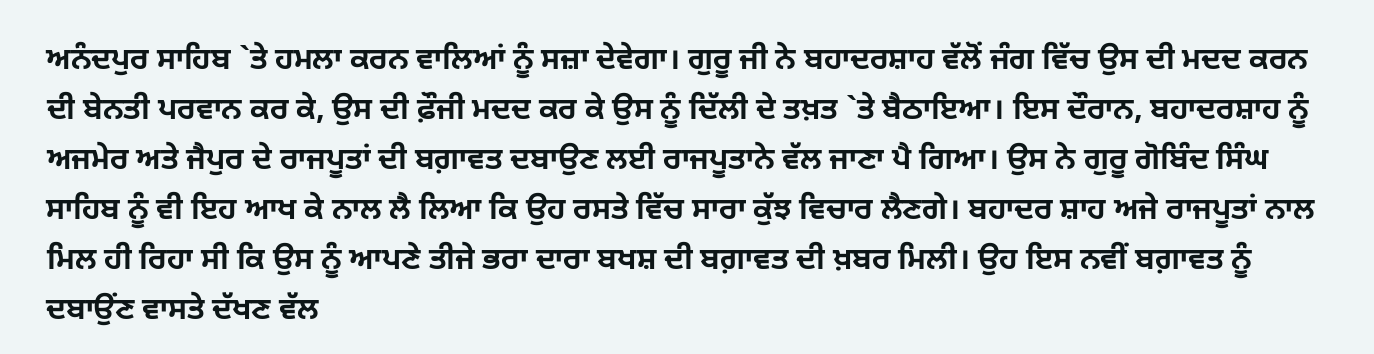ਅਨੰਦਪੁਰ ਸਾਹਿਬ `ਤੇ ਹਮਲਾ ਕਰਨ ਵਾਲਿਆਂ ਨੂੰ ਸਜ਼ਾ ਦੇਵੇਗਾ। ਗੁਰੂ ਜੀ ਨੇ ਬਹਾਦਰਸ਼ਾਹ ਵੱਲੋਂ ਜੰਗ ਵਿੱਚ ਉਸ ਦੀ ਮਦਦ ਕਰਨ ਦੀ ਬੇਨਤੀ ਪਰਵਾਨ ਕਰ ਕੇ, ਉਸ ਦੀ ਫ਼ੌਜੀ ਮਦਦ ਕਰ ਕੇ ਉਸ ਨੂੰ ਦਿੱਲੀ ਦੇ ਤਖ਼ਤ `ਤੇ ਬੈਠਾਇਆ। ਇਸ ਦੌਰਾਨ, ਬਹਾਦਰਸ਼ਾਹ ਨੂੰ ਅਜਮੇਰ ਅਤੇ ਜੈਪੁਰ ਦੇ ਰਾਜਪੂਤਾਂ ਦੀ ਬਗ਼ਾਵਤ ਦਬਾਉਣ ਲਈ ਰਾਜਪੂਤਾਨੇ ਵੱਲ ਜਾਣਾ ਪੈ ਗਿਆ। ਉਸ ਨੇ ਗੁਰੂ ਗੋਬਿੰਦ ਸਿੰਘ ਸਾਹਿਬ ਨੂੰ ਵੀ ਇਹ ਆਖ ਕੇ ਨਾਲ ਲੈ ਲਿਆ ਕਿ ਉਹ ਰਸਤੇ ਵਿੱਚ ਸਾਰਾ ਕੁੱਝ ਵਿਚਾਰ ਲੈਣਗੇ। ਬਹਾਦਰ ਸ਼ਾਹ ਅਜੇ ਰਾਜਪੂਤਾਂ ਨਾਲ ਮਿਲ ਹੀ ਰਿਹਾ ਸੀ ਕਿ ਉਸ ਨੂੰ ਆਪਣੇ ਤੀਜੇ ਭਰਾ ਦਾਰਾ ਬਖਸ਼ ਦੀ ਬਗ਼ਾਵਤ ਦੀ ਖ਼ਬਰ ਮਿਲੀ। ਉਹ ਇਸ ਨਵੀਂ ਬਗ਼ਾਵਤ ਨੂੰ ਦਬਾਉਂਣ ਵਾਸਤੇ ਦੱਖਣ ਵੱਲ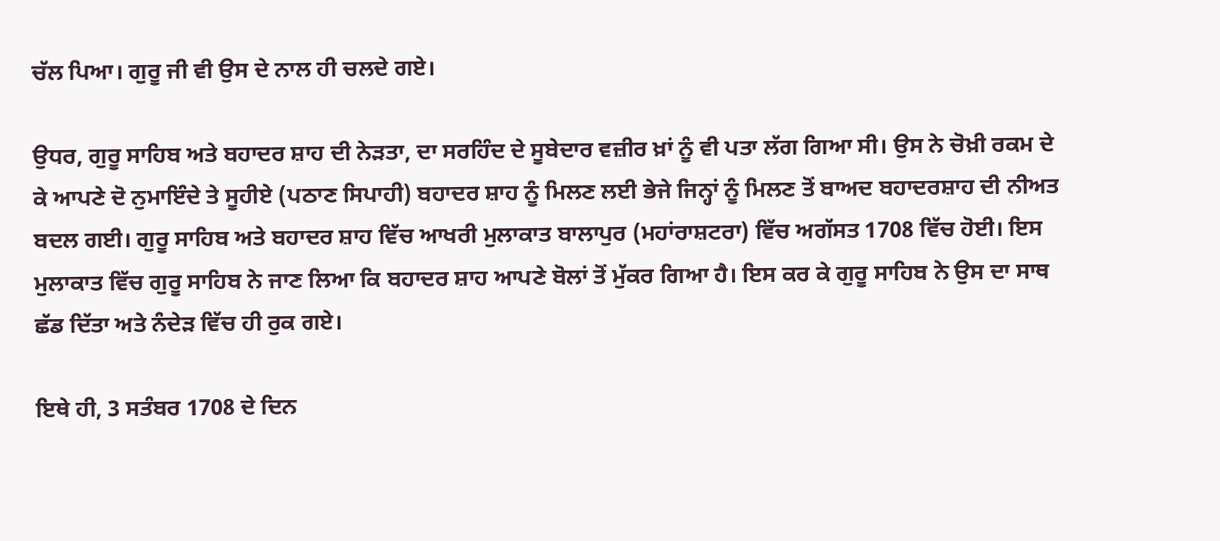ਚੱਲ ਪਿਆ। ਗੁਰੂ ਜੀ ਵੀ ਉਸ ਦੇ ਨਾਲ ਹੀ ਚਲਦੇ ਗਏ।

ਉਧਰ, ਗੁਰੂ ਸਾਹਿਬ ਅਤੇ ਬਹਾਦਰ ਸ਼ਾਹ ਦੀ ਨੇੜਤਾ, ਦਾ ਸਰਹਿੰਦ ਦੇ ਸੂਬੇਦਾਰ ਵਜ਼ੀਰ ਖ਼ਾਂ ਨੂੰ ਵੀ ਪਤਾ ਲੱਗ ਗਿਆ ਸੀ। ਉਸ ਨੇ ਚੋਖ਼ੀ ਰਕਮ ਦੇ ਕੇ ਆਪਣੇ ਦੋ ਨੁਮਾਇੰਦੇ ਤੇ ਸੂਹੀਏ (ਪਠਾਣ ਸਿਪਾਹੀ) ਬਹਾਦਰ ਸ਼ਾਹ ਨੂੰ ਮਿਲਣ ਲਈ ਭੇਜੇ ਜਿਨ੍ਹਾਂ ਨੂੰ ਮਿਲਣ ਤੋਂ ਬਾਅਦ ਬਹਾਦਰਸ਼ਾਹ ਦੀ ਨੀਅਤ ਬਦਲ ਗਈ। ਗੁਰੂ ਸਾਹਿਬ ਅਤੇ ਬਹਾਦਰ ਸ਼ਾਹ ਵਿੱਚ ਆਖਰੀ ਮੁਲਾਕਾਤ ਬਾਲਾਪੁਰ (ਮਹਾਂਰਾਸ਼ਟਰਾ) ਵਿੱਚ ਅਗੱਸਤ 1708 ਵਿੱਚ ਹੋਈ। ਇਸ ਮੁਲਾਕਾਤ ਵਿੱਚ ਗੁਰੂ ਸਾਹਿਬ ਨੇ ਜਾਣ ਲਿਆ ਕਿ ਬਹਾਦਰ ਸ਼ਾਹ ਆਪਣੇ ਬੋਲਾਂ ਤੋਂ ਮੁੱਕਰ ਗਿਆ ਹੈ। ਇਸ ਕਰ ਕੇ ਗੁਰੂ ਸਾਹਿਬ ਨੇ ਉਸ ਦਾ ਸਾਥ ਛੱਡ ਦਿੱਤਾ ਅਤੇ ਨੰਦੇੜ ਵਿੱਚ ਹੀ ਰੁਕ ਗਏ।

ਇਥੇ ਹੀ, 3 ਸਤੰਬਰ 1708 ਦੇ ਦਿਨ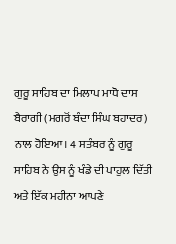ਗੁਰੂ ਸਾਹਿਬ ਦਾ ਮਿਲਾਪ ਮਾਧੋ ਦਾਸ ਬੈਰਾਗੀ (ਮਗਰੋਂ ਬੰਦਾ ਸਿੰਘ ਬਹਾਦਰ) ਨਾਲ ਹੋਇਆ। 4 ਸਤੰਬਰ ਨੂੰ ਗੁਰੂ ਸਾਹਿਬ ਨੇ ਉਸ ਨੂੰ ਖੰਡੇ ਦੀ ਪਾਹੁਲ ਦਿੱਤੀ ਅਤੇ ਇੱਕ ਮਹੀਨਾ ਆਪਣੇ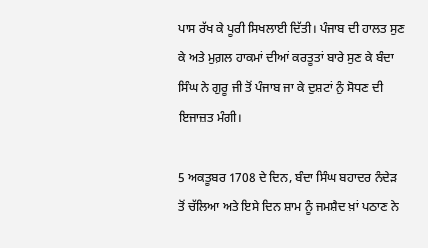ਪਾਸ ਰੱਖ ਕੇ ਪੂਰੀ ਸਿਖਲਾਈ ਦਿੱਤੀ। ਪੰਜਾਬ ਦੀ ਹਾਲਤ ਸੁਣ ਕੇ ਅਤੇ ਮੁਗ਼ਲ ਹਾਕਮਾਂ ਦੀਆਂ ਕਰਤੂਤਾਂ ਬਾਰੇ ਸੁਣ ਕੇ ਬੰਦਾ ਸਿੰਘ ਨੇ ਗੁਰੂ ਜੀ ਤੋਂ ਪੰਜਾਬ ਜਾ ਕੇ ਦੁਸ਼ਟਾਂ ਨੁੰ ਸੋਧਣ ਦੀ ਇਜਾਜ਼ਤ ਮੰਗੀ।

5 ਅਕਤੂਬਰ 1708 ਦੇ ਦਿਨ, ਬੰਦਾ ਸਿੰਘ ਬਹਾਦਰ ਨੰਦੇੜ ਤੋਂ ਚੱਲਿਆ ਅਤੇ ਇਸੇ ਦਿਨ ਸ਼ਾਮ ਨੂੰ ਜਮਸ਼ੈਦ ਖ਼ਾਂ ਪਠਾਣ ਨੇ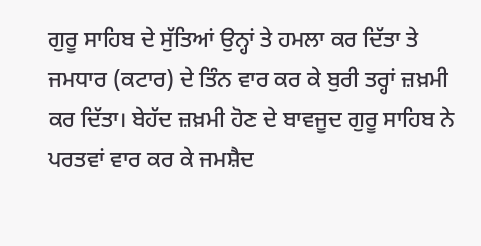ਗੁਰੂ ਸਾਹਿਬ ਦੇ ਸੁੱਤਿਆਂ ਉਨ੍ਹਾਂ ਤੇ ਹਮਲਾ ਕਰ ਦਿੱਤਾ ਤੇ ਜਮਧਾਰ (ਕਟਾਰ) ਦੇ ਤਿੰਨ ਵਾਰ ਕਰ ਕੇ ਬੁਰੀ ਤਰ੍ਹਾਂ ਜ਼ਖ਼ਮੀ ਕਰ ਦਿੱਤਾ। ਬੇਹੱਦ ਜ਼ਖ਼ਮੀ ਹੋਣ ਦੇ ਬਾਵਜੂਦ ਗੁਰੂ ਸਾਹਿਬ ਨੇ ਪਰਤਵਾਂ ਵਾਰ ਕਰ ਕੇ ਜਮਸ਼ੈਦ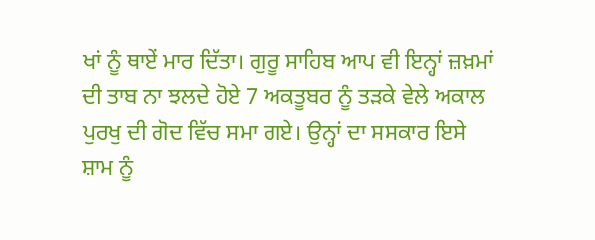ਖਾਂ ਨੂੰ ਥਾਏਂ ਮਾਰ ਦਿੱਤਾ। ਗੁਰੂ ਸਾਹਿਬ ਆਪ ਵੀ ਇਨ੍ਹਾਂ ਜ਼ਖ਼ਮਾਂ ਦੀ ਤਾਬ ਨਾ ਝਲਦੇ ਹੋਏ 7 ਅਕਤੂਬਰ ਨੂੰ ਤੜਕੇ ਵੇਲੇ ਅਕਾਲ ਪੁਰਖੁ ਦੀ ਗੋਦ ਵਿੱਚ ਸਮਾ ਗਏ। ਉਨ੍ਹਾਂ ਦਾ ਸਸਕਾਰ ਇਸੇ ਸ਼ਾਮ ਨੂੰ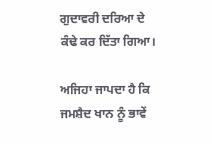ਗੁਦਾਵਰੀ ਦਰਿਆ ਦੇ ਕੰਢੇ ਕਰ ਦਿੱਤਾ ਗਿਆ।

ਅਜਿਹਾ ਜਾਪਦਾ ਹੈ ਕਿ ਜਮਸ਼ੈਦ ਖਾਨ ਨੂੰ ਭਾਵੇਂ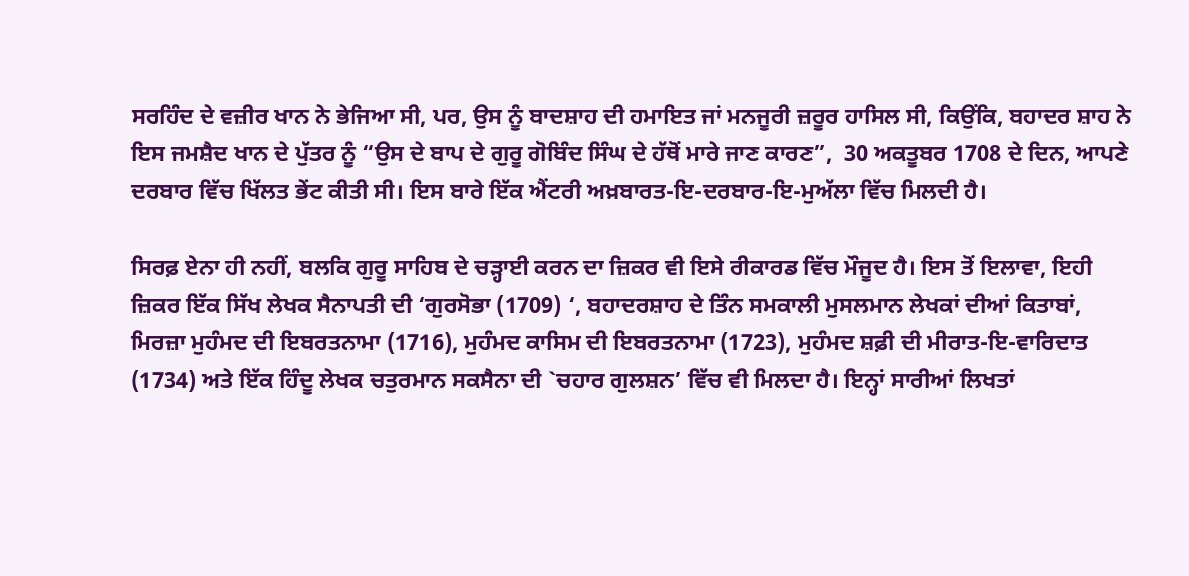ਸਰਹਿੰਦ ਦੇ ਵਜ਼ੀਰ ਖਾਨ ਨੇ ਭੇਜਿਆ ਸੀ, ਪਰ, ਉਸ ਨੂੰ ਬਾਦਸ਼ਾਹ ਦੀ ਹਮਾਇਤ ਜਾਂ ਮਨਜੂਰੀ ਜ਼ਰੂਰ ਹਾਸਿਲ ਸੀ, ਕਿਉਂਕਿ, ਬਹਾਦਰ ਸ਼ਾਹ ਨੇ ਇਸ ਜਮਸ਼ੈਦ ਖਾਨ ਦੇ ਪੁੱਤਰ ਨੂੰ “ਉਸ ਦੇ ਬਾਪ ਦੇ ਗੁਰੂ ਗੋਬਿੰਦ ਸਿੰਘ ਦੇ ਹੱਥੋਂ ਮਾਰੇ ਜਾਣ ਕਾਰਣ”,  30 ਅਕਤੂਬਰ 1708 ਦੇ ਦਿਨ, ਆਪਣੇ ਦਰਬਾਰ ਵਿੱਚ ਖਿੱਲਤ ਭੇਂਟ ਕੀਤੀ ਸੀ। ਇਸ ਬਾਰੇ ਇੱਕ ਐਂਟਰੀ ਅਖ਼ਬਾਰਤ-ਇ-ਦਰਬਾਰ-ਇ-ਮੁਅੱਲਾ ਵਿੱਚ ਮਿਲਦੀ ਹੈ।

ਸਿਰਫ਼ ਏਨਾ ਹੀ ਨਹੀਂ, ਬਲਕਿ ਗੁਰੂ ਸਾਹਿਬ ਦੇ ਚੜ੍ਹਾਈ ਕਰਨ ਦਾ ਜ਼ਿਕਰ ਵੀ ਇਸੇ ਰੀਕਾਰਡ ਵਿੱਚ ਮੌਜੂਦ ਹੈ। ਇਸ ਤੋਂ ਇਲਾਵਾ, ਇਹੀ ਜ਼ਿਕਰ ਇੱਕ ਸਿੱਖ ਲੇਖਕ ਸੈਨਾਪਤੀ ਦੀ ‘ਗੁਰਸੋਭਾ (1709) ‘, ਬਹਾਦਰਸ਼ਾਹ ਦੇ ਤਿੰਨ ਸਮਕਾਲੀ ਮੁਸਲਮਾਨ ਲੇਖਕਾਂ ਦੀਆਂ ਕਿਤਾਬਾਂ, ਮਿਰਜ਼ਾ ਮੁਹੰਮਦ ਦੀ ਇਬਰਤਨਾਮਾ (1716), ਮੁਹੰਮਦ ਕਾਸਿਮ ਦੀ ਇਬਰਤਨਾਮਾ (1723), ਮੁਹੰਮਦ ਸ਼ਫ਼ੀ ਦੀ ਮੀਰਾਤ-ਇ-ਵਾਰਿਦਾਤ (1734) ਅਤੇ ਇੱਕ ਹਿੰਦੂ ਲੇਖਕ ਚਤੁਰਮਾਨ ਸਕਸੈਨਾ ਦੀ `ਚਹਾਰ ਗੁਲਸ਼ਨ’ ਵਿੱਚ ਵੀ ਮਿਲਦਾ ਹੈ। ਇਨ੍ਹਾਂ ਸਾਰੀਆਂ ਲਿਖਤਾਂ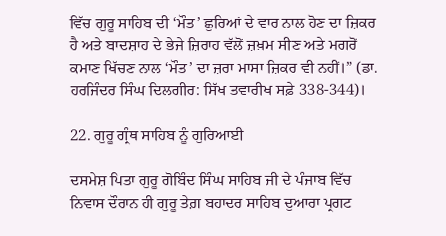ਵਿੱਚ ਗੁਰੂ ਸਾਹਿਬ ਦੀ ‘ਮੌਤ’ ਛੁਰਿਆਂ ਦੇ ਵਾਰ ਨਾਲ ਹੋਣ ਦਾ ਜ਼ਿਕਰ ਹੈ ਅਤੇ ਬਾਦਸ਼ਾਹ ਦੇ ਭੇਜੇ ਜ਼ਿਰਾਹ ਵੱਲੋਂ ਜ਼ਖ਼ਮ ਸੀਣ ਅਤੇ ਮਗਰੋਂ ਕਮਾਣ ਖਿੱਚਣ ਨਾਲ ‘ਮੌਤ’ ਦਾ ਜ਼ਰਾ ਮਾਸਾ ਜ਼ਿਕਰ ਵੀ ਨਹੀਂ।” (ਡਾ. ਹਰਜਿੰਦਰ ਸਿੰਘ ਦਿਲਗੀਰ: ਸਿੱਖ ਤਵਾਰੀਖ ਸਫ਼ੇ 338-344)।

22. ਗੁਰੂ ਗ੍ਰੰਥ ਸਾਹਿਬ ਨੂੰ ਗੁਰਿਆਈ

ਦਸਮੇਸ਼ ਪਿਤਾ ਗੁਰੂ ਗੋਬਿੰਦ ਸਿੰਘ ਸਾਹਿਬ ਜੀ ਦੇ ਪੰਜਾਬ ਵਿੱਚ ਨਿਵਾਸ ਦੌਰਾਨ ਹੀ ਗੁਰੂ ਤੇਗ਼ ਬਹਾਦਰ ਸਾਹਿਬ ਦੁਆਰਾ ਪ੍ਰਗਟ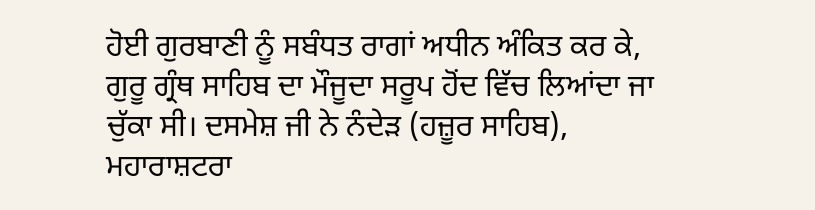ਹੋਈ ਗੁਰਬਾਣੀ ਨੂੰ ਸਬੰਧਤ ਰਾਗਾਂ ਅਧੀਨ ਅੰਕਿਤ ਕਰ ਕੇ, ਗੁਰੂ ਗ੍ਰੰਥ ਸਾਹਿਬ ਦਾ ਮੌਜੂਦਾ ਸਰੂਪ ਹੋਂਦ ਵਿੱਚ ਲਿਆਂਦਾ ਜਾ ਚੁੱਕਾ ਸੀ। ਦਸਮੇਸ਼ ਜੀ ਨੇ ਨੰਦੇੜ (ਹਜ਼ੂਰ ਸਾਹਿਬ), ਮਹਾਰਾਸ਼ਟਰਾ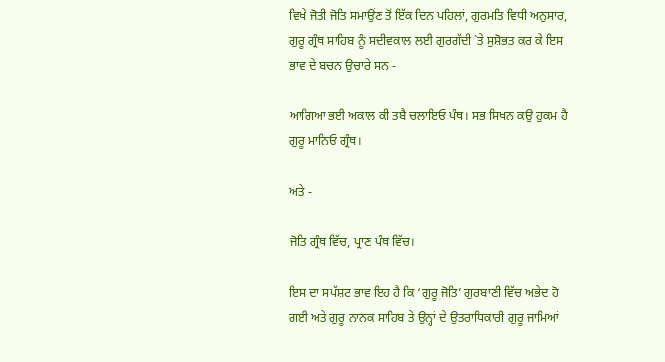ਵਿਖੇ ਜੋਤੀ ਜੋਤਿ ਸਮਾਉਂਣ ਤੋਂ ਇੱਕ ਦਿਨ ਪਹਿਲਾਂ, ਗੁਰਮਤਿ ਵਿਧੀ ਅਨੁਸਾਰ, ਗੁਰੂ ਗ੍ਰੰਥ ਸਾਹਿਬ ਨੂੰ ਸਦੀਵਕਾਲ ਲਈ ਗੁਰਗੱਦੀ `ਤੇ ਸੁਸ਼ੋਭਤ ਕਰ ਕੇ ਇਸ ਭਾਵ ਦੇ ਬਚਨ ਉਚਾਰੇ ਸਨ -

ਆਗਿਆ ਭਈ ਅਕਾਲ ਕੀ ਤਬੈ ਚਲਾਇਓ ਪੰਥ। ਸਭ ਸਿਖਨ ਕਉ ਹੁਕਮ ਹੈ ਗੁਰੂ ਮਾਨਿਓ ਗ੍ਰੰਥ।

ਅਤੇ -

ਜੋਤਿ ਗ੍ਰੰਥ ਵਿੱਚ, ਪ੍ਰਾਣ ਪੰਥ ਵਿੱਚ।

ਇਸ ਦਾ ਸਪੱਸ਼ਟ ਭਾਵ ਇਹ ਹੈ ਕਿ ‘ਗੁਰੂ ਜੋਤਿ’ ਗੁਰਬਾਣੀ ਵਿੱਚ ਅਭੇਦ ਹੋ ਗਈ ਅਤੇ ਗੁਰੂ ਨਾਨਕ ਸਾਹਿਬ ਤੇ ਉਨ੍ਹਾਂ ਦੇ ਉਤਰਾਧਿਕਾਰੀ ਗੁਰੂ ਜਾਮਿਆਂ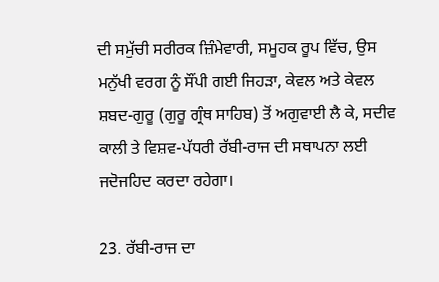ਦੀ ਸਮੁੱਚੀ ਸਰੀਰਕ ਜ਼ਿੰਮੇਵਾਰੀ, ਸਮੂਹਕ ਰੂਪ ਵਿੱਚ, ਉਸ ਮਨੁੱਖੀ ਵਰਗ ਨੂੰ ਸੌਂਪੀ ਗਈ ਜਿਹੜਾ, ਕੇਵਲ ਅਤੇ ਕੇਵਲ ਸ਼ਬਦ-ਗੁਰੂ (ਗੁਰੂ ਗ੍ਰੰਥ ਸਾਹਿਬ) ਤੋਂ ਅਗੁਵਾਈ ਲੈ ਕੇ, ਸਦੀਵ ਕਾਲੀ ਤੇ ਵਿਸ਼ਵ-ਪੱਧਰੀ ਰੱਬੀ-ਰਾਜ ਦੀ ਸਥਾਪਨਾ ਲਈ ਜਦੋਜਹਿਦ ਕਰਦਾ ਰਹੇਗਾ।

23. ਰੱਬੀ-ਰਾਜ ਦਾ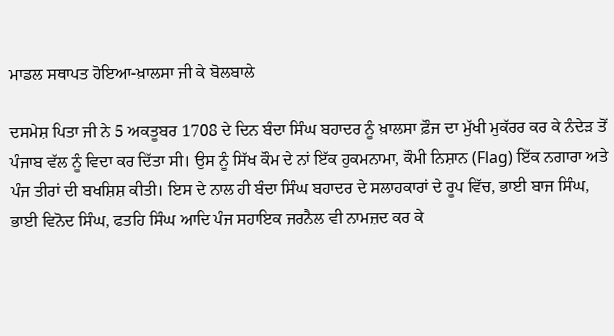ਮਾਡਲ ਸਥਾਪਤ ਹੋਇਆ-ਖ਼ਾਲਸਾ ਜੀ ਕੇ ਬੋਲਬਾਲੇ

ਦਸਮੇਸ਼ ਪਿਤਾ ਜੀ ਨੇ 5 ਅਕਤੂਬਰ 1708 ਦੇ ਦਿਨ ਬੰਦਾ ਸਿੰਘ ਬਹਾਦਰ ਨੂੰ ਖ਼ਾਲਸਾ ਫ਼ੌਜ ਦਾ ਮੁੱਖੀ ਮੁਕੱਰਰ ਕਰ ਕੇ ਨੰਦੇੜ ਤੋਂ ਪੰਜਾਬ ਵੱਲ ਨੂੰ ਵਿਦਾ ਕਰ ਦਿੱਤਾ ਸੀ। ਉਸ ਨੂੰ ਸਿੱਖ ਕੌਮ ਦੇ ਨਾਂ ਇੱਕ ਹੁਕਮਨਾਮਾ, ਕੌਮੀ ਨਿਸ਼ਾਨ (Flag) ਇੱਕ ਨਗਾਰਾ ਅਤੇ ਪੰਜ ਤੀਰਾਂ ਦੀ ਬਖਸ਼ਿਸ਼ ਕੀਤੀ। ਇਸ ਦੇ ਨਾਲ ਹੀ ਬੰਦਾ ਸਿੰਘ ਬਹਾਦਰ ਦੇ ਸਲਾਹਕਾਰਾਂ ਦੇ ਰੂਪ ਵਿੱਚ, ਭਾਈ ਬਾਜ ਸਿੰਘ, ਭਾਈ ਵਿਨੋਦ ਸਿੰਘ, ਫਤਹਿ ਸਿੰਘ ਆਦਿ ਪੰਜ ਸਹਾਇਕ ਜਰਨੈਲ ਵੀ ਨਾਮਜ਼ਦ ਕਰ ਕੇ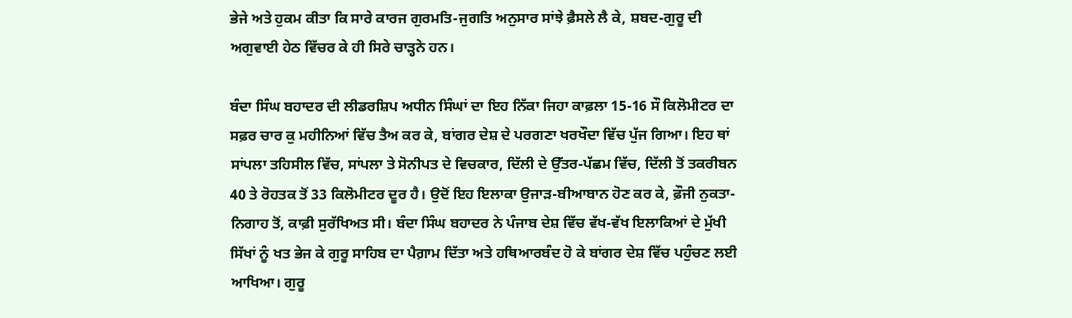ਭੇਜੇ ਅਤੇ ਹੁਕਮ ਕੀਤਾ ਕਿ ਸਾਰੇ ਕਾਰਜ ਗੁਰਮਤਿ-ਜੁਗਤਿ ਅਨੁਸਾਰ ਸਾਂਝੇ ਫ਼ੈਸਲੇ ਲੈ ਕੇ, ਸ਼ਬਦ-ਗੁਰੂ ਦੀ ਅਗੁਵਾਈ ਹੇਠ ਵਿੱਚਰ ਕੇ ਹੀ ਸਿਰੇ ਚਾੜ੍ਹਨੇ ਹਨ।

ਬੰਦਾ ਸਿੰਘ ਬਹਾਦਰ ਦੀ ਲੀਡਰਸ਼ਿਪ ਅਧੀਨ ਸਿੰਘਾਂ ਦਾ ਇਹ ਨਿੱਕਾ ਜਿਹਾ ਕਾਫ਼ਲਾ 15-16 ਸੌ ਕਿਲੋਮੀਟਰ ਦਾ ਸਫ਼ਰ ਚਾਰ ਕੁ ਮਹੀਨਿਆਂ ਵਿੱਚ ਤੈਅ ਕਰ ਕੇ, ਬਾਂਗਰ ਦੇਸ਼ ਦੇ ਪਰਗਣਾ ਖਰਖੌਦਾ ਵਿੱਚ ਪੁੱਜ ਗਿਆ। ਇਹ ਥਾਂ ਸਾਂਪਲਾ ਤਹਿਸੀਲ ਵਿੱਚ, ਸਾਂਪਲਾ ਤੇ ਸੋਨੀਪਤ ਦੇ ਵਿਚਕਾਰ, ਦਿੱਲੀ ਦੇ ਉੱਤਰ-ਪੱਛਮ ਵਿੱਚ, ਦਿੱਲੀ ਤੋਂ ਤਕਰੀਬਨ 40 ਤੇ ਰੋਹਤਕ ਤੋਂ 33 ਕਿਲੋਮੀਟਰ ਦੂਰ ਹੈ। ਉਦੋਂ ਇਹ ਇਲਾਕਾ ਉਜਾੜ-ਬੀਆਬਾਨ ਹੋਣ ਕਰ ਕੇ, ਫ਼ੌਜੀ ਨੁਕਤਾ-ਨਿਗਾਹ ਤੋਂ, ਕਾਫ਼ੀ ਸੁਰੱਖਿਅਤ ਸੀ। ਬੰਦਾ ਸਿੰਘ ਬਹਾਦਰ ਨੇ ਪੰਜਾਬ ਦੇਸ਼ ਵਿੱਚ ਵੱਖ-ਵੱਖ ਇਲਾਕਿਆਂ ਦੇ ਮੁੱਖੀ ਸਿੱਖਾਂ ਨੂੰ ਖਤ ਭੇਜ ਕੇ ਗੁਰੂ ਸਾਹਿਬ ਦਾ ਪੈਗ਼ਾਮ ਦਿੱਤਾ ਅਤੇ ਹਥਿਆਰਬੰਦ ਹੋ ਕੇ ਬਾਂਗਰ ਦੇਸ਼ ਵਿੱਚ ਪਹੁੰਚਣ ਲਈ ਆਖਿਆ। ਗੁਰੂ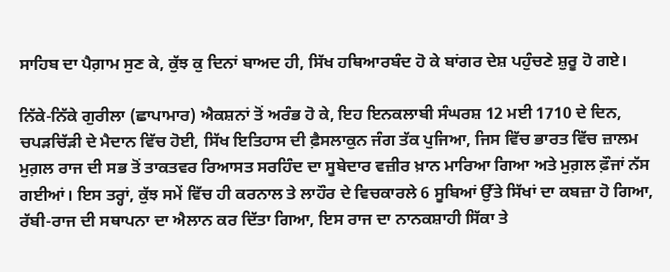ਸਾਹਿਬ ਦਾ ਪੈਗ਼ਾਮ ਸੁਣ ਕੇ, ਕੁੱਝ ਕੁ ਦਿਨਾਂ ਬਾਅਦ ਹੀ, ਸਿੱਖ ਹਥਿਆਰਬੰਦ ਹੋ ਕੇ ਬਾਂਗਰ ਦੇਸ਼ ਪਹੁੰਚਣੇ ਸ਼ੁਰੂ ਹੋ ਗਏ।

ਨਿੱਕੇ-ਨਿੱਕੇ ਗੁਰੀਲਾ (ਛਾਪਾਮਾਰ) ਐਕਸ਼ਨਾਂ ਤੋਂ ਅਰੰਭ ਹੋ ਕੇ, ਇਹ ਇਨਕਲਾਬੀ ਸੰਘਰਸ਼ 12 ਮਈ 1710 ਦੇ ਦਿਨ, ਚਪੜਚਿੱੜੀ ਦੇ ਮੈਦਾਨ ਵਿੱਚ ਹੋਈ, ਸਿੱਖ ਇਤਿਹਾਸ ਦੀ ਫ਼ੈਸਲਾਕੁਨ ਜੰਗ ਤੱਕ ਪੁਜਿਆ, ਜਿਸ ਵਿੱਚ ਭਾਰਤ ਵਿੱਚ ਜ਼ਾਲਮ ਮੁਗ਼ਲ ਰਾਜ ਦੀ ਸਭ ਤੋਂ ਤਾਕਤਵਰ ਰਿਆਸਤ ਸਰਹਿੰਦ ਦਾ ਸੂਬੇਦਾਰ ਵਜ਼ੀਰ ਖ਼ਾਨ ਮਾਰਿਆ ਗਿਆ ਅਤੇ ਮੁਗ਼ਲ ਫ਼ੌਜਾਂ ਨੱਸ ਗਈਆਂ। ਇਸ ਤਰ੍ਹਾਂ, ਕੁੱਝ ਸਮੇਂ ਵਿੱਚ ਹੀ ਕਰਨਾਲ ਤੇ ਲਾਹੌਰ ਦੇ ਵਿਚਕਾਰਲੇ 6 ਸੂਬਿਆਂ ਉੱਤੇ ਸਿੱਖਾਂ ਦਾ ਕਬਜ਼ਾ ਹੋ ਗਿਆ, ਰੱਬੀ-ਰਾਜ ਦੀ ਸਥਾਪਨਾ ਦਾ ਐਲਾਨ ਕਰ ਦਿੱਤਾ ਗਿਆ, ਇਸ ਰਾਜ ਦਾ ਨਾਨਕਸ਼ਾਹੀ ਸਿੱਕਾ ਤੇ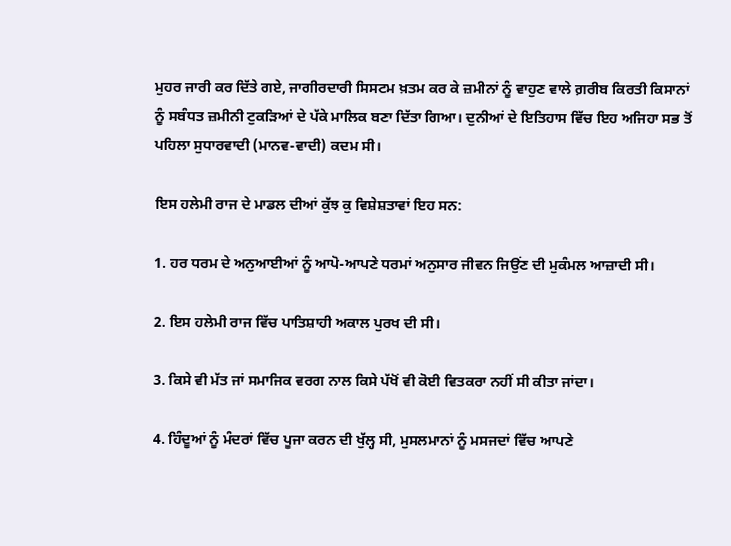ਮੁਹਰ ਜਾਰੀ ਕਰ ਦਿੱਤੇ ਗਏ, ਜਾਗੀਰਦਾਰੀ ਸਿਸਟਮ ਖ਼ਤਮ ਕਰ ਕੇ ਜ਼ਮੀਨਾਂ ਨੂੰ ਵਾਹੁਣ ਵਾਲੇ ਗ਼ਰੀਬ ਕਿਰਤੀ ਕਿਸਾਨਾਂ ਨੂੰ ਸਬੰਧਤ ਜ਼ਮੀਨੀ ਟੁਕੜਿਆਂ ਦੇ ਪੱਕੇ ਮਾਲਿਕ ਬਣਾ ਦਿੱਤਾ ਗਿਆ। ਦੁਨੀਆਂ ਦੇ ਇਤਿਹਾਸ ਵਿੱਚ ਇਹ ਅਜਿਹਾ ਸਭ ਤੋਂ ਪਹਿਲਾ ਸੁਧਾਰਵਾਦੀ (ਮਾਨਵ-ਵਾਦੀ) ਕਦਮ ਸੀ।

ਇਸ ਹਲੇਮੀ ਰਾਜ ਦੇ ਮਾਡਲ ਦੀਆਂ ਕੁੱਝ ਕੁ ਵਿਸ਼ੇਸ਼ਤਾਵਾਂ ਇਹ ਸਨ:

1. ਹਰ ਧਰਮ ਦੇ ਅਨੁਆਈਆਂ ਨੂੰ ਆਪੋ-ਆਪਣੇ ਧਰਮਾਂ ਅਨੁਸਾਰ ਜੀਵਨ ਜਿਉਂਣ ਦੀ ਮੁਕੰਮਲ ਆਜ਼ਾਦੀ ਸੀ।

2. ਇਸ ਹਲੇਮੀ ਰਾਜ ਵਿੱਚ ਪਾਤਿਸ਼ਾਹੀ ਅਕਾਲ ਪੁਰਖ ਦੀ ਸੀ।

3. ਕਿਸੇ ਵੀ ਮੱਤ ਜਾਂ ਸਮਾਜਿਕ ਵਰਗ ਨਾਲ ਕਿਸੇ ਪੱਖੋਂ ਵੀ ਕੋਈ ਵਿਤਕਰਾ ਨਹੀਂ ਸੀ ਕੀਤਾ ਜਾਂਦਾ।

4. ਹਿੰਦੂਆਂ ਨੂੰ ਮੰਦਰਾਂ ਵਿੱਚ ਪੂਜਾ ਕਰਨ ਦੀ ਖੁੱਲ੍ਹ ਸੀ, ਮੁਸਲਮਾਨਾਂ ਨੂੰ ਮਸਜਦਾਂ ਵਿੱਚ ਆਪਣੇ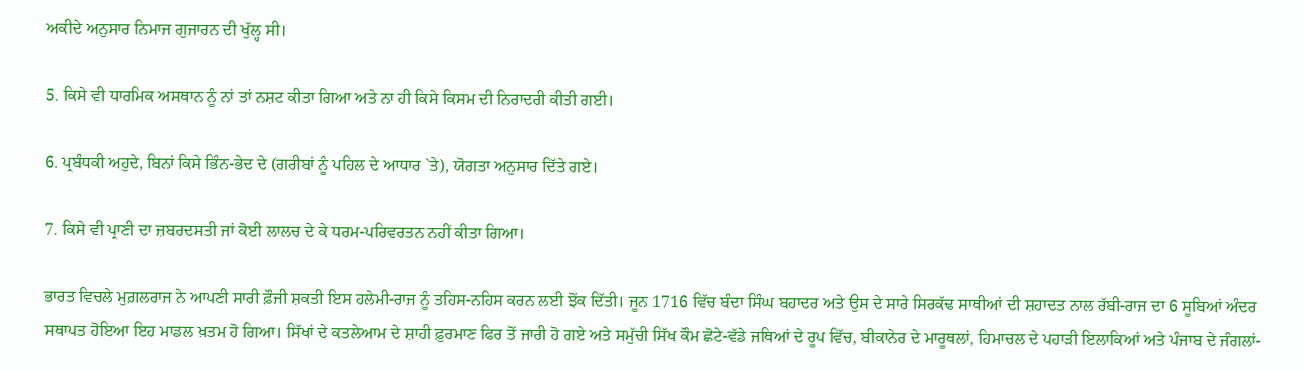ਅਕੀਦੇ ਅਨੁਸਾਰ ਨਿਮਾਜ ਗੁਜਾਰਨ ਦੀ ਖੁੱਲ੍ਹ ਸੀ।

5. ਕਿਸੇ ਵੀ ਧਾਰਮਿਕ ਅਸਥਾਨ ਨੂੰ ਨਾਂ ਤਾਂ ਨਸ਼ਟ ਕੀਤਾ ਗਿਆ ਅਤੇ ਨਾ ਹੀ ਕਿਸੇ ਕਿਸਮ ਦੀ ਨਿਰਾਦਰੀ ਕੀਤੀ ਗਈ।

6. ਪ੍ਰਬੰਧਕੀ ਅਹੁਦੇ, ਬਿਨਾਂ ਕਿਸੇ ਭਿੰਨ-ਭੇਦ ਦੇ (ਗਰੀਬਾਂ ਨੂੰ ਪਹਿਲ ਦੇ ਆਧਾਰ `ਤੇ), ਯੋਗਤਾ ਅਨੁਸਾਰ ਦਿੱਤੇ ਗਏ।

7. ਕਿਸੇ ਵੀ ਪ੍ਰਾਣੀ ਦਾ ਜ਼ਬਰਦਸਤੀ ਜਾਂ ਕੋਈ ਲਾਲਚ ਦੇ ਕੇ ਧਰਮ-ਪਰਿਵਰਤਨ ਨਹੀਂ ਕੀਤਾ ਗਿਆ।

ਭਾਰਤ ਵਿਚਲੇ ਮੁਗ਼ਲਰਾਜ ਨੇ ਆਪਣੀ ਸਾਰੀ ਫ਼ੌਜੀ ਸ਼ਕਤੀ ਇਸ ਹਲੇਮੀ-ਰਾਜ ਨੂੰ ਤਹਿਸ-ਨਹਿਸ ਕਰਨ ਲਈ ਝੋਂਕ ਦਿੱਤੀ। ਜੂਨ 1716 ਵਿੱਚ ਬੰਦਾ ਸਿੰਘ ਬਹਾਦਰ ਅਤੇ ਉਸ ਦੇ ਸਾਰੇ ਸਿਰਕੱਢ ਸਾਥੀਆਂ ਦੀ ਸ਼ਹਾਦਤ ਨਾਲ ਰੱਬੀ-ਰਾਜ ਦਾ 6 ਸੂਬਿਆਂ ਅੰਦਰ ਸਥਾਪਤ ਹੋਇਆ ਇਹ ਮਾਡਲ ਖ਼ਤਮ ਹੋ ਗਿਆ। ਸਿੱਖਾਂ ਦੇ ਕਤਲੇਆਮ ਦੇ ਸ਼ਾਹੀ ਫ਼ੁਰਮਾਣ ਫਿਰ ਤੋਂ ਜਾਰੀ ਹੋ ਗਏ ਅਤੇ ਸਮੁੱਚੀ ਸਿੱਖ ਕੌਮ ਛੋਟੇ-ਵੱਡੇ ਜਥਿਆਂ ਦੇ ਰੂਪ ਵਿੱਚ, ਬੀਕਾਨੇਰ ਦੇ ਮਾਰੂਥਲਾਂ, ਹਿਮਾਚਲ ਦੇ ਪਹਾੜੀ ਇਲਾਕਿਆਂ ਅਤੇ ਪੰਜਾਬ ਦੇ ਜੰਗਲਾਂ-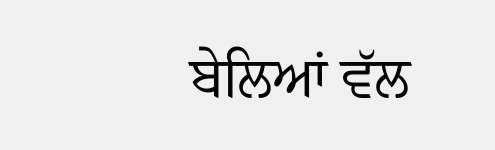ਬੇਲਿਆਂ ਵੱਲ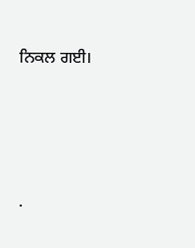ਨਿਕਲ ਗਈ।




.